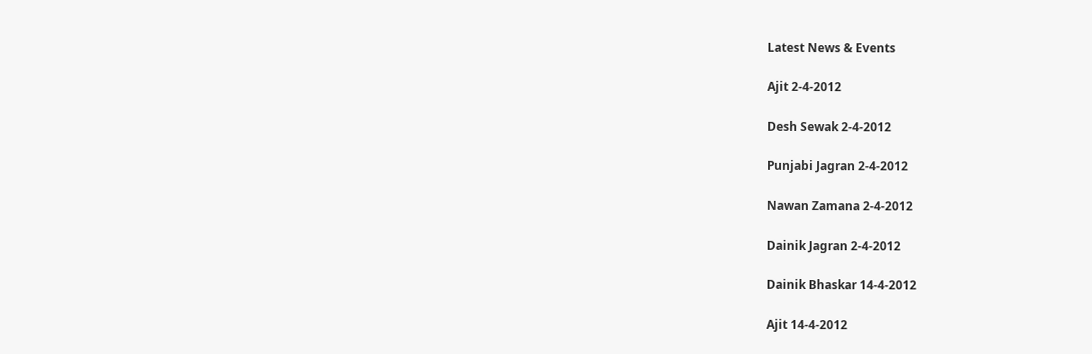Latest News & Events

Ajit 2-4-2012

Desh Sewak 2-4-2012

Punjabi Jagran 2-4-2012

Nawan Zamana 2-4-2012

Dainik Jagran 2-4-2012

Dainik Bhaskar 14-4-2012

Ajit 14-4-2012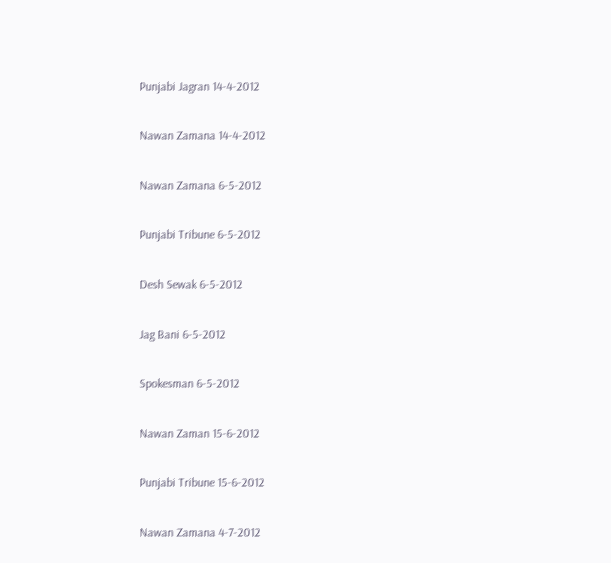Punjabi Jagran 14-4-2012

Nawan Zamana 14-4-2012

Nawan Zamana 6-5-2012

Punjabi Tribune 6-5-2012

Desh Sewak 6-5-2012

Jag Bani 6-5-2012

Spokesman 6-5-2012

Nawan Zaman 15-6-2012

Punjabi Tribune 15-6-2012

Nawan Zamana 4-7-2012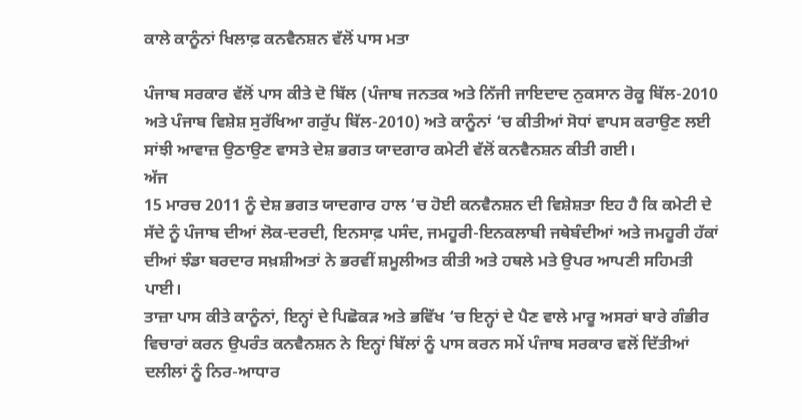ਕਾਲੇ ਕਾਨੂੰਨਾਂ ਖਿਲਾਫ਼ ਕਨਵੈਨਸ਼ਨ ਵੱਲੋਂ ਪਾਸ ਮਤਾ

ਪੰਜਾਬ ਸਰਕਾਰ ਵੱਲੋਂ ਪਾਸ ਕੀਤੇ ਦੋ ਬਿੱਲ (ਪੰਜਾਬ ਜਨਤਕ ਅਤੇ ਨਿੱਜੀ ਜਾਇਦਾਦ ਨੁਕਸਾਨ ਰੋਕੂ ਬਿੱਲ-2010 ਅਤੇ ਪੰਜਾਬ ਵਿਸ਼ੇਸ਼ ਸੁਰੱਖਿਆ ਗਰੁੱਪ ਬਿੱਲ-2010) ਅਤੇ ਕਾਨੂੰਨਾਂ ‘ਚ ਕੀਤੀਆਂ ਸੋਧਾਂ ਵਾਪਸ ਕਰਾਉਣ ਲਈ ਸਾਂਝੀ ਆਵਾਜ਼ ਉਠਾਉਣ ਵਾਸਤੇ ਦੇਸ਼ ਭਗਤ ਯਾਦਗਾਰ ਕਮੇਟੀ ਵੱਲੋਂ ਕਨਵੈਨਸ਼ਨ ਕੀਤੀ ਗਈ।
ਅੱਜ
15 ਮਾਰਚ 2011 ਨੂੰ ਦੇਸ਼ ਭਗਤ ਯਾਦਗਾਰ ਹਾਲ ‘ਚ ਹੋਈ ਕਨਵੈਨਸ਼ਨ ਦੀ ਵਿਸ਼ੇਸ਼ਤਾ ਇਹ ਹੈ ਕਿ ਕਮੇਟੀ ਦੇ ਸੱਦੇ ਨੂੰ ਪੰਜਾਬ ਦੀਆਂ ਲੋਕ-ਦਰਦੀ, ਇਨਸਾਫ਼ ਪਸੰਦ, ਜਮਹੂਰੀ-ਇਨਕਲਾਬੀ ਜਥੇਬੰਦੀਆਂ ਅਤੇ ਜਮਹੂਰੀ ਹੱਕਾਂ ਦੀਆਂ ਝੰਡਾ ਬਰਦਾਰ ਸਖ਼ਸ਼ੀਅਤਾਂ ਨੇ ਭਰਵੀਂ ਸ਼ਮੂਲੀਅਤ ਕੀਤੀ ਅਤੇ ਹਥਲੇ ਮਤੇ ਉਪਰ ਆਪਣੀ ਸਹਿਮਤੀ ਪਾਈ।
ਤਾਜ਼ਾ ਪਾਸ ਕੀਤੇ ਕਾਨੂੰਨਾਂ, ਇਨ੍ਹਾਂ ਦੇ ਪਿਛੋਕੜ ਅਤੇ ਭਵਿੱਖ ‘ਚ ਇਨ੍ਹਾਂ ਦੇ ਪੈਣ ਵਾਲੇ ਮਾਰੂ ਅਸਰਾਂ ਬਾਰੇ ਗੰਭੀਰ ਵਿਚਾਰਾਂ ਕਰਨ ਉਪਰੰਤ ਕਨਵੈਨਸ਼ਨ ਨੇ ਇਨ੍ਹਾਂ ਬਿੱਲਾਂ ਨੂੰ ਪਾਸ ਕਰਨ ਸਮੇਂ ਪੰਜਾਬ ਸਰਕਾਰ ਵਲੋਂ ਦਿੱਤੀਆਂ ਦਲੀਲਾਂ ਨੂੰ ਨਿਰ-ਆਧਾਰ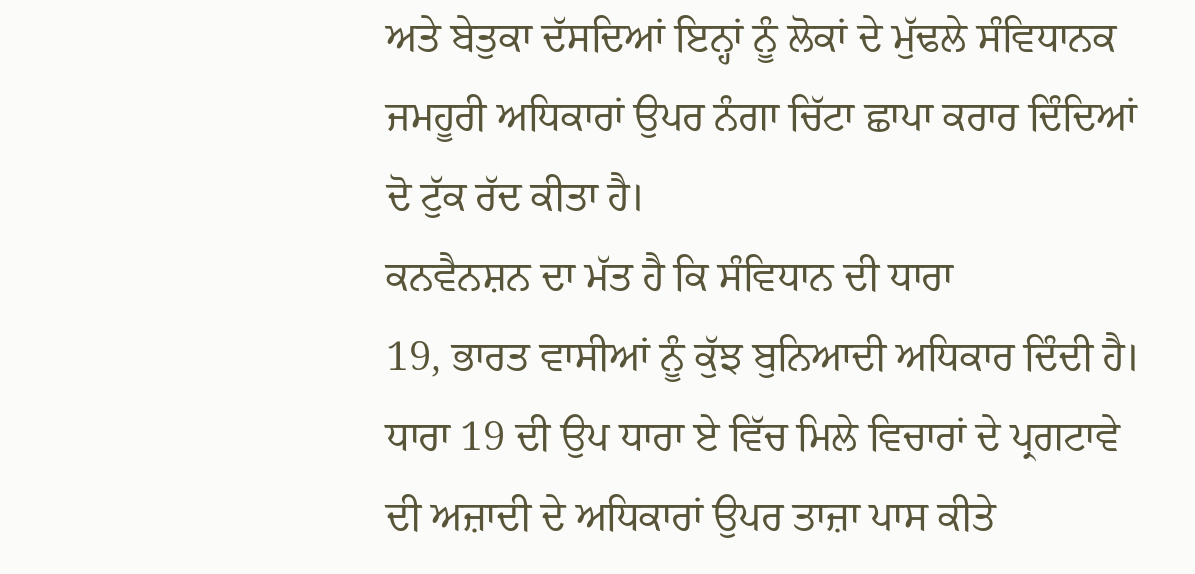ਅਤੇ ਬੇਤੁਕਾ ਦੱਸਦਿਆਂ ਇਨ੍ਹਾਂ ਨੂੰ ਲੋਕਾਂ ਦੇ ਮੁੱਢਲੇ ਸੰਵਿਧਾਨਕ ਜਮਹੂਰੀ ਅਧਿਕਾਰਾਂ ਉਪਰ ਨੰਗਾ ਚਿੱਟਾ ਛਾਪਾ ਕਰਾਰ ਦਿੰਦਿਆਂ ਦੋ ਟੁੱਕ ਰੱਦ ਕੀਤਾ ਹੈ।
ਕਨਵੈਨਸ਼ਨ ਦਾ ਮੱਤ ਹੈ ਕਿ ਸੰਵਿਧਾਨ ਦੀ ਧਾਰਾ
19, ਭਾਰਤ ਵਾਸੀਆਂ ਨੂੰ ਕੁੱਝ ਬੁਨਿਆਦੀ ਅਧਿਕਾਰ ਦਿੰਦੀ ਹੈ। ਧਾਰਾ 19 ਦੀ ਉਪ ਧਾਰਾ ਏ ਵਿੱਚ ਮਿਲੇ ਵਿਚਾਰਾਂ ਦੇ ਪ੍ਰਗਟਾਵੇ ਦੀ ਅਜ਼ਾਦੀ ਦੇ ਅਧਿਕਾਰਾਂ ਉਪਰ ਤਾਜ਼ਾ ਪਾਸ ਕੀਤੇ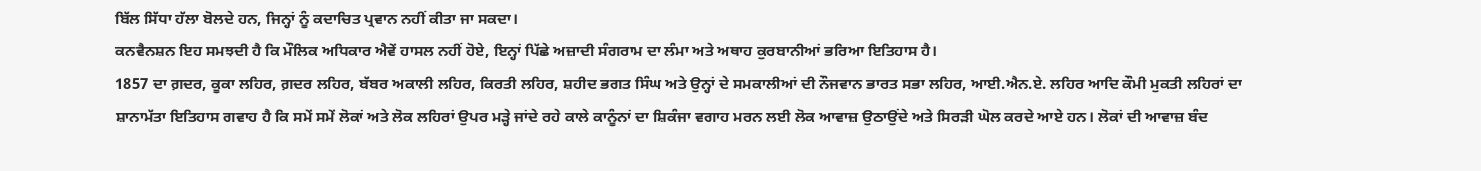ਬਿੱਲ ਸਿੱਧਾ ਹੱਲਾ ਬੋਲਦੇ ਹਨ, ਜਿਨ੍ਹਾਂ ਨੂੰ ਕਦਾਚਿਤ ਪ੍ਰਵਾਨ ਨਹੀਂ ਕੀਤਾ ਜਾ ਸਕਦਾ।
ਕਨਵੈਨਸ਼ਨ ਇਹ ਸਮਝਦੀ ਹੈ ਕਿ ਮੌਲਿਕ ਅਧਿਕਾਰ ਐਵੇਂ ਹਾਸਲ ਨਹੀਂ ਹੋਏ, ਇਨ੍ਹਾਂ ਪਿੱਛੇ ਅਜ਼ਾਦੀ ਸੰਗਰਾਮ ਦਾ ਲੰਮਾ ਅਤੇ ਅਥਾਹ ਕੁਰਬਾਨੀਆਂ ਭਰਿਆ ਇਤਿਹਾਸ ਹੈ।
1857 ਦਾ ਗ਼ਦਰ, ਕੂਕਾ ਲਹਿਰ, ਗ਼ਦਰ ਲਹਿਰ, ਬੱਬਰ ਅਕਾਲੀ ਲਹਿਰ, ਕਿਰਤੀ ਲਹਿਰ, ਸ਼ਹੀਦ ਭਗਤ ਸਿੰਘ ਅਤੇ ਉਨ੍ਹਾਂ ਦੇ ਸਮਕਾਲੀਆਂ ਦੀ ਨੌਜਵਾਨ ਭਾਰਤ ਸਭਾ ਲਹਿਰ, ਆਈ.ਐਨ.ਏ. ਲਹਿਰ ਆਦਿ ਕੌਮੀ ਮੁਕਤੀ ਲਹਿਰਾਂ ਦਾ ਸ਼ਾਨਾਮੱਤਾ ਇਤਿਹਾਸ ਗਵਾਹ ਹੈ ਕਿ ਸਮੇਂ ਸਮੇਂ ਲੋਕਾਂ ਅਤੇ ਲੋਕ ਲਹਿਰਾਂ ਉਪਰ ਮੜ੍ਹੇ ਜਾਂਦੇ ਰਹੇ ਕਾਲੇ ਕਾਨੂੰਨਾਂ ਦਾ ਸ਼ਿਕੰਜਾ ਵਗਾਹ ਮਰਨ ਲਈ ਲੋਕ ਆਵਾਜ਼ ਉਠਾਉਂਦੇ ਅਤੇ ਸਿਰੜੀ ਘੋਲ ਕਰਦੇ ਆਏ ਹਨ। ਲੋਕਾਂ ਦੀ ਆਵਾਜ਼ ਬੰਦ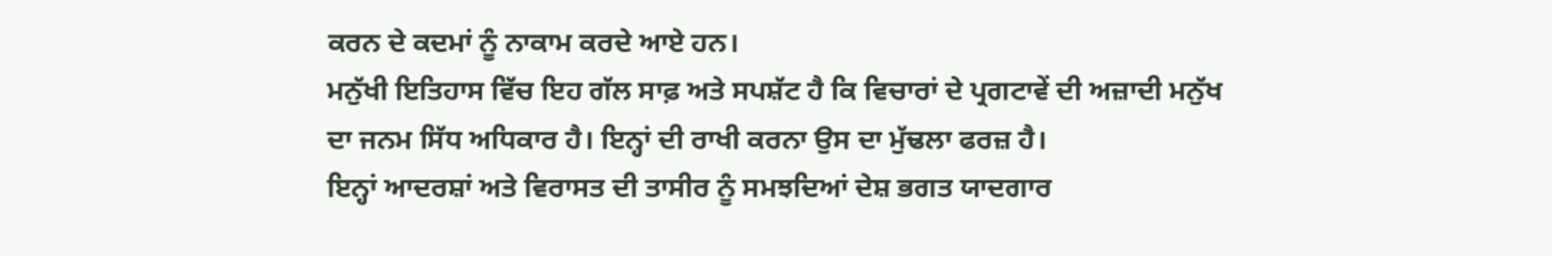ਕਰਨ ਦੇ ਕਦਮਾਂ ਨੂੰ ਨਾਕਾਮ ਕਰਦੇ ਆਏ ਹਨ।
ਮਨੁੱਖੀ ਇਤਿਹਾਸ ਵਿੱਚ ਇਹ ਗੱਲ ਸਾਫ਼ ਅਤੇ ਸਪਸ਼ੱਟ ਹੈ ਕਿ ਵਿਚਾਰਾਂ ਦੇ ਪ੍ਰਗਟਾਵੇਂ ਦੀ ਅਜ਼ਾਦੀ ਮਨੁੱਖ ਦਾ ਜਨਮ ਸਿੱਧ ਅਧਿਕਾਰ ਹੈ। ਇਨ੍ਹਾਂ ਦੀ ਰਾਖੀ ਕਰਨਾ ਉਸ ਦਾ ਮੁੱਢਲਾ ਫਰਜ਼ ਹੈ।
ਇਨ੍ਹਾਂ ਆਦਰਸ਼ਾਂ ਅਤੇ ਵਿਰਾਸਤ ਦੀ ਤਾਸੀਰ ਨੂੰ ਸਮਝਦਿਆਂ ਦੇਸ਼ ਭਗਤ ਯਾਦਗਾਰ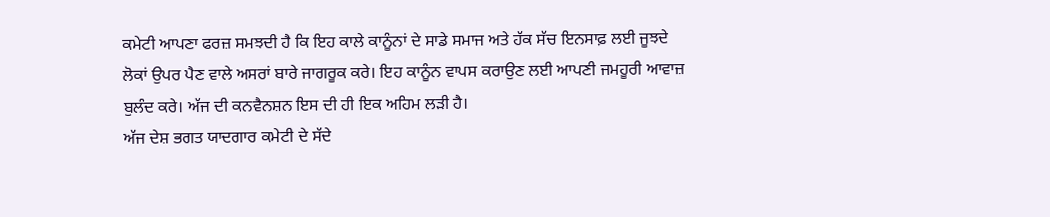ਕਮੇਟੀ ਆਪਣਾ ਫਰਜ਼ ਸਮਝਦੀ ਹੈ ਕਿ ਇਹ ਕਾਲੇ ਕਾਨੂੰਨਾਂ ਦੇ ਸਾਡੇ ਸਮਾਜ ਅਤੇ ਹੱਕ ਸੱਚ ਇਨਸਾਫ਼ ਲਈ ਜੂਝਦੇ ਲੋਕਾਂ ਉਪਰ ਪੈਣ ਵਾਲੇ ਅਸਰਾਂ ਬਾਰੇ ਜਾਗਰੂਕ ਕਰੇ। ਇਹ ਕਾਨੂੰਨ ਵਾਪਸ ਕਰਾਉਣ ਲਈ ਆਪਣੀ ਜਮਹੂਰੀ ਆਵਾਜ਼ ਬੁਲੰਦ ਕਰੇ। ਅੱਜ ਦੀ ਕਨਵੈਨਸ਼ਨ ਇਸ ਦੀ ਹੀ ਇਕ ਅਹਿਮ ਲੜੀ ਹੈ।
ਅੱਜ ਦੇਸ਼ ਭਗਤ ਯਾਦਗਾਰ ਕਮੇਟੀ ਦੇ ਸੱਦੇ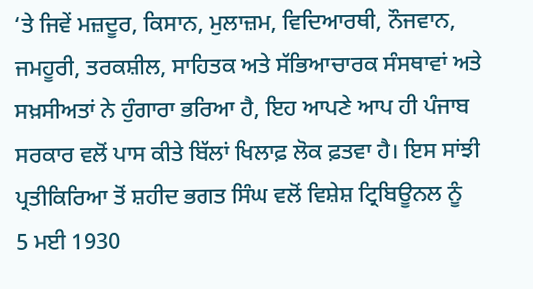‘ਤੇ ਜਿਵੇਂ ਮਜ਼ਦੂਰ, ਕਿਸਾਨ, ਮੁਲਾਜ਼ਮ, ਵਿਦਿਆਰਥੀ, ਨੌਜਵਾਨ, ਜਮਹੂਰੀ, ਤਰਕਸ਼ੀਲ, ਸਾਹਿਤਕ ਅਤੇ ਸੱਭਿਆਚਾਰਕ ਸੰਸਥਾਵਾਂ ਅਤੇ ਸਖ਼ਸੀਅਤਾਂ ਨੇ ਹੁੰਗਾਰਾ ਭਰਿਆ ਹੈ, ਇਹ ਆਪਣੇ ਆਪ ਹੀ ਪੰਜਾਬ ਸਰਕਾਰ ਵਲੋਂ ਪਾਸ ਕੀਤੇ ਬਿੱਲਾਂ ਖਿਲਾਫ਼ ਲੋਕ ਫ਼ਤਵਾ ਹੈ। ਇਸ ਸਾਂਝੀ ਪ੍ਰਤੀਕਿਰਿਆ ਤੋਂ ਸ਼ਹੀਦ ਭਗਤ ਸਿੰਘ ਵਲੋਂ ਵਿਸ਼ੇਸ਼ ਟ੍ਰਿਬਿਊਨਲ ਨੂੰ
5 ਮਈ 1930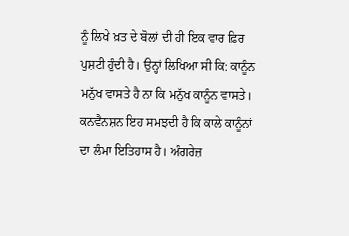ਨੂੰ ਲਿਖੇ ਖ਼ਤ ਦੇ ਬੋਲਾਂ ਦੀ ਹੀ ਇਕ ਵਾਰ ਫ਼ਿਰ ਪੁਸ਼ਟੀ ਹੁੰਦੀ ਹੈ। ਉਨ੍ਹਾਂ ਲਿਖਿਆ ਸੀ ਕਿ: ਕਾਨੂੰਨ ਮਨੁੱਖ ਵਾਸਤੇ ਹੈ ਨਾ ਕਿ ਮਨੁੱਖ ਕਾਨੂੰਨ ਵਾਸਤੇ।
ਕਨਵੈਨਸ਼ਨ ਇਹ ਸਮਝਦੀ ਹੈ ਕਿ ਕਾਲੇ ਕਾਨੂੰਨਾਂ ਦਾ ਲੰਮਾ ਇਤਿਹਾਸ ਹੈ। ਅੰਗਰੇਜ਼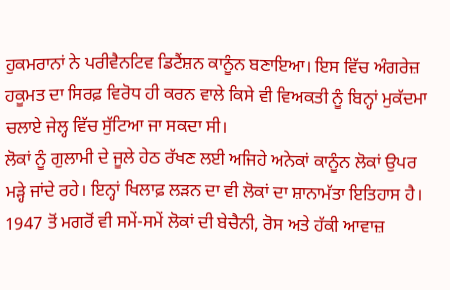ਹੁਕਮਰਾਨਾਂ ਨੇ ਪਰੀਵੈਨਟਿਵ ਡਿਟੈਂਸ਼ਨ ਕਾਨੂੰਨ ਬਣਾਇਆ। ਇਸ ਵਿੱਚ ਅੰਗਰੇਜ਼ ਹਕੂਮਤ ਦਾ ਸਿਰਫ਼ ਵਿਰੋਧ ਹੀ ਕਰਨ ਵਾਲੇ ਕਿਸੇ ਵੀ ਵਿਅਕਤੀ ਨੂੰ ਬਿਨ੍ਹਾਂ ਮੁਕੱਦਮਾ ਚਲਾਏ ਜੇਲ੍ਹ ਵਿੱਚ ਸੁੱਟਿਆ ਜਾ ਸਕਦਾ ਸੀ।
ਲੋਕਾਂ ਨੂੰ ਗੁਲਾਮੀ ਦੇ ਜੂਲੇ ਹੇਠ ਰੱਖਣ ਲਈ ਅਜਿਹੇ ਅਨੇਕਾਂ ਕਾਨੂੰਨ ਲੋਕਾਂ ਉਪਰ ਮੜ੍ਹੇ ਜਾਂਦੇ ਰਹੇ। ਇਨ੍ਹਾਂ ਖਿਲਾਫ਼ ਲੜਨ ਦਾ ਵੀ ਲੋਕਾਂ ਦਾ ਸ਼ਾਨਾਮੱਤਾ ਇਤਿਹਾਸ ਹੈ।
1947 ਤੋਂ ਮਗਰੋਂ ਵੀ ਸਮੇਂ-ਸਮੇਂ ਲੋਕਾਂ ਦੀ ਬੇਚੈਨੀ, ਰੋਸ ਅਤੇ ਹੱਕੀ ਆਵਾਜ਼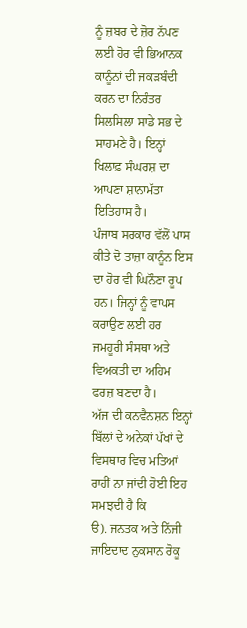ਨੂੰ ਜ਼ਬਰ ਦੇ ਜ਼ੋਰ ਨੱਪਣ ਲਈ ਹੋਰ ਵੀ ਭਿਆਨਕ ਕਾਨੂੰਨਾਂ ਦੀ ਜਕੜਬੰਦੀ ਕਰਨ ਦਾ ਨਿਰੰਤਰ ਸਿਲਸਿਲਾ ਸਾਡੇ ਸਭ ਦੇ ਸਾਹਮਣੇ ਹੈ। ਇਨ੍ਹਾਂ ਖਿਲਾਫ਼ ਸੰਘਰਸ਼ ਦਾ ਆਪਣਾ ਸ਼ਾਨਾਮੱਤਾ ਇਤਿਹਾਸ ਹੈ।
ਪੰਜਾਬ ਸਰਕਾਰ ਵੱਲੋਂ ਪਾਸ ਕੀਤੇ ਦੋ ਤਾਜ਼ਾ ਕਾਨੂੰਨ ਇਸ ਦਾ ਹੋਰ ਵੀ ਘਿਨੌਣਾ ਰੂਪ ਹਨ। ਜਿਨ੍ਹਾਂ ਨੂੰ ਵਾਪਸ ਕਰਾਉਣ ਲਈ ਹਰ ਜਮਹੂਰੀ ਸੰਸਥਾ ਅਤੇ ਵਿਅਕਤੀ ਦਾ ਅਹਿਮ ਫਰਜ਼ ਬਣਦਾ ਹੈ।
ਅੱਜ ਦੀ ਕਨਵੈਨਸ਼ਨ ਇਨ੍ਹਾਂ ਬਿੱਲਾਂ ਦੇ ਅਨੇਕਾਂ ਪੱਖਾਂ ਦੇ ਵਿਸਥਾਰ ਵਿਚ ਮਤਿਆਂ ਰਾਹੀਂ ਨਾ ਜਾਂਦੀ ਹੋਈ ਇਹ ਸਮਝਦੀ ਹੈ ਕਿ
ੳ). ਜਨਤਕ ਅਤੇ ਨਿੱਜੀ ਜਾਇਦਾਦ ਨੁਕਸਾਨ ਰੋਕੂ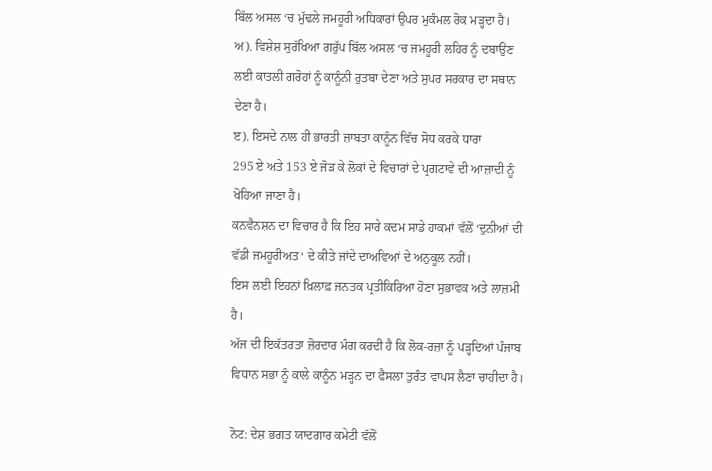ਬਿੱਲ ਅਸਲ ‘ਚ ਮੁੱਢਲੇ ਜਮਹੂਰੀ ਅਧਿਕਾਰਾਂ ਉਪਰ ਮੁਕੰਮਲ ਰੋਕ ਮੜ੍ਹਦਾ ਹੈ।
ਅ). ਵਿਸ਼ੇਸ਼ ਸੁਰੱਖਿਆ ਗਰੁੱਪ ਬਿੱਲ ਅਸਲ ‘ਚ ਜਮਹੂਰੀ ਲਹਿਰ ਨੂੰ ਦਬਾਉਣ ਲਈ ਕਾਤਲੀ ਗਰੋਹਾਂ ਨੂੰ ਕਾਨੂੰਨੀ ਰੁਤਬਾ ਦੇਣਾ ਅਤੇ ਸੁਪਰ ਸਰਕਾਰ ਦਾ ਸਥਾਨ ਦੇਣਾ ਹੈ।
ੲ). ਇਸਦੇ ਨਾਲ ਹੀ ਭਾਰਤੀ ਜ਼ਾਬਤਾ ਕਾਨੂੰਨ ਵਿੱਚ ਸੋਧ ਕਰਕੇ ਧਾਰਾ
295 ਏ ਅਤੇ 153 ਏ ਜੋੜ ਕੇ ਲੋਕਾਂ ਦੇ ਵਿਚਾਰਾਂ ਦੇ ਪ੍ਰਗਟਾਵੇ ਦੀ ਆਜ਼ਾਦੀ ਨੂੰ ਖੋਹਿਆ ਜਾਣਾ ਹੈ।
ਕਨਵੈਨਸ਼ਨ ਦਾ ਵਿਚਾਰ ਹੈ ਕਿ ਇਹ ਸਾਰੇ ਕਦਮ ਸਾਡੇ ਹਾਕਮਾਂ ਵੱਲੋਂ ‘ਦੁਨੀਆਂ ਦੀ ਵੱਡੀ ਜਮਹੂਰੀਅਤ‘ ਦੇ ਕੀਤੇ ਜਾਂਦੇ ਦਾਅਵਿਆਂ ਦੇ ਅਨੁਕੂਲ ਨਹੀਂ।
ਇਸ ਲਈ ਇਹਨਾਂ ਖ਼ਿਲਾਫ਼ ਜਨਤਕ ਪ੍ਰਤੀਕਿਰਿਆ ਹੋਣਾ ਸੁਭਾਵਕ ਅਤੇ ਲਾਜ਼ਮੀ ਹੈ।
ਅੱਜ ਦੀ ਇਕੱਤਰਤਾ ਜ਼ੋਰਦਾਰ ਮੰਗ ਕਰਦੀ ਹੈ ਕਿ ਲੋਕ-ਰਜ਼ਾ ਨੂੰ ਪੜ੍ਹਦਿਆਂ ਪੰਜਾਬ ਵਿਧਾਨ ਸਭਾ ਨੂੰ ਕਾਲੇ ਕਾਨੂੰਨ ਮੜ੍ਹਨ ਦਾ ਫੈਸਲਾ ਤੁਰੰਤ ਵਾਪਸ ਲੈਣਾ ਚਾਹੀਦਾ ਹੈ।

ਨੋਟ: ਦੇਸ਼ ਭਗਤ ਯਾਦਗਾਰ ਕਮੇਟੀ ਵੱਲੋਂ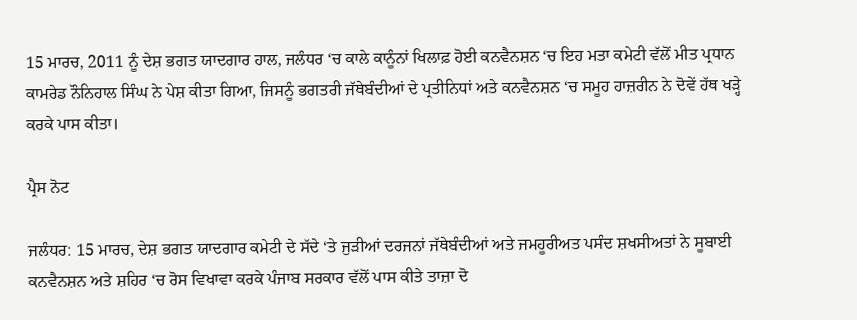15 ਮਾਰਚ, 2011 ਨੂੰ ਦੇਸ਼ ਭਗਤ ਯਾਦਗਾਰ ਹਾਲ, ਜਲੰਧਰ ‘ਚ ਕਾਲੇ ਕਾਨੂੰਨਾਂ ਖਿਲਾਫ਼ ਹੋਈ ਕਨਵੈਨਸ਼ਨ ‘ਚ ਇਹ ਮਤਾ ਕਮੇਟੀ ਵੱਲੋਂ ਮੀਤ ਪ੍ਰਧਾਨ ਕਾਮਰੇਡ ਨੌਨਿਹਾਲ ਸਿੰਘ ਨੇ ਪੇਸ਼ ਕੀਤਾ ਗਿਆ, ਜਿਸਨੂੰ ਭਗਤਰੀ ਜੱਥੇਬੰਦੀਆਂ ਦੇ ਪ੍ਰਤੀਨਿਧਾਂ ਅਤੇ ਕਨਵੈਨਸ਼ਨ ‘ਚ ਸਮੂਹ ਹਾਜ਼ਰੀਨ ਨੇ ਦੋਵੇਂ ਹੱਥ ਖੜ੍ਹੇ ਕਰਕੇ ਪਾਸ ਕੀਤਾ।

ਪ੍ਰੈਸ ਨੋਟ

ਜਲੰਧਰ: 15 ਮਾਰਚ, ਦੇਸ਼ ਭਗਤ ਯਾਦਗਾਰ ਕਮੇਟੀ ਦੇ ਸੱਦੇ ‘ਤੇ ਜੁੜੀਆਂ ਦਰਜਨਾਂ ਜੱਥੇਬੰਦੀਆਂ ਅਤੇ ਜਮਹੂਰੀਅਤ ਪਸੰਦ ਸ਼ਖਸੀਅਤਾਂ ਨੇ ਸੂਬਾਈ ਕਨਵੈਨਸ਼ਨ ਅਤੇ ਸ਼ਹਿਰ ‘ਚ ਰੋਸ ਵਿਖਾਵਾ ਕਰਕੇ ਪੰਜਾਬ ਸਰਕਾਰ ਵੱਲੋਂ ਪਾਸ ਕੀਤੇ ਤਾਜ਼ਾ ਦੋ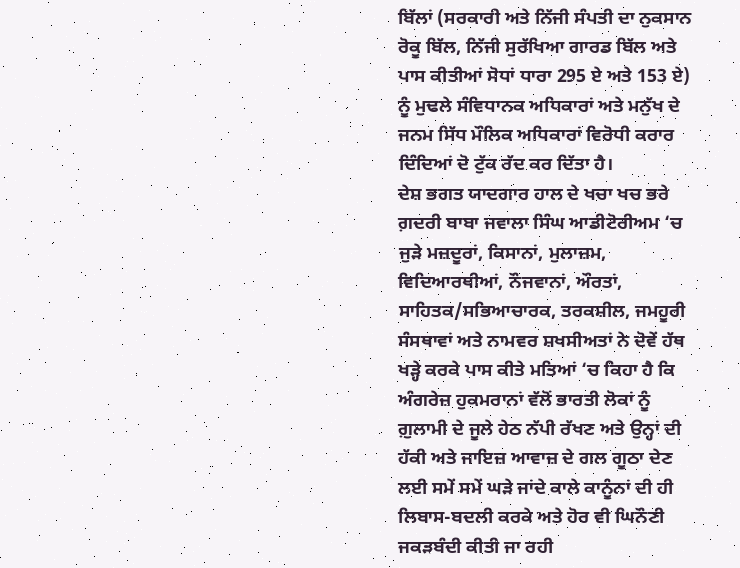ਬਿੱਲਾਂ (ਸਰਕਾਰੀ ਅਤੇ ਨਿੱਜੀ ਸੰਪਤੀ ਦਾ ਨੁਕਸਾਨ ਰੋਕੂ ਬਿੱਲ, ਨਿੱਜੀ ਸੁਰੱਖਿਆ ਗਾਰਡ ਬਿੱਲ ਅਤੇ ਪਾਸ ਕੀਤੀਆਂ ਸੋਧਾਂ ਧਾਰਾ 295 ਏ ਅਤੇ 153 ਏ) ਨੂੰ ਮੁਢਲੇ ਸੰਵਿਧਾਨਕ ਅਧਿਕਾਰਾਂ ਅਤੇ ਮਨੁੱਖ ਦੇ ਜਨਮ ਸਿੱਧ ਮੌਲਿਕ ਅਧਿਕਾਰਾਂ ਵਿਰੋਧੀ ਕਰਾਰ ਦਿੰਦਿਆਂ ਦੋ ਟੁੱਕ ਰੱਦ ਕਰ ਦਿੱਤਾ ਹੈ।
ਦੇਸ਼ ਭਗਤ ਯਾਦਗਾਰ ਹਾਲ ਦੇ ਖਚਾ ਖਚ ਭਰੇ ਗ਼ਦਰੀ ਬਾਬਾ ਜਵਾਲਾ ਸਿੰਘ ਆਡੀਟੋਰੀਅਮ ‘ਚ ਜੁੜੇ ਮਜ਼ਦੂਰਾਂ, ਕਿਸਾਨਾਂ, ਮੁਲਾਜ਼ਮ, ਵਿਦਿਆਰਥੀਆਂ, ਨੌਜਵਾਨਾਂ, ਔਰਤਾਂ, ਸਾਹਿਤਕ/ਸਭਿਆਚਾਰਕ, ਤਰਕਸ਼ੀਲ, ਜਮਹੂਰੀ ਸੰਸਥਾਵਾਂ ਅਤੇ ਨਾਮਵਰ ਸ਼ਖਸੀਅਤਾਂ ਨੇ ਦੋਵੇਂ ਹੱਥ ਖੜ੍ਹੇ ਕਰਕੇ ਪਾਸ ਕੀਤੇ ਮਤਿਆਂ ‘ਚ ਕਿਹਾ ਹੈ ਕਿ ਅੰਗਰੇਜ਼ ਹੁਕਮਰਾਨਾਂ ਵੱਲੋਂ ਭਾਰਤੀ ਲੋਕਾਂ ਨੂੰ ਗ਼ੁਲਾਮੀ ਦੇ ਜੂਲੇ ਹੇਠ ਨੱਪੀ ਰੱਖਣ ਅਤੇ ਉਨ੍ਹਾਂ ਦੀ ਹੱਕੀ ਅਤੇ ਜਾਇਜ਼ ਆਵਾਜ਼ ਦੇ ਗਲ ਗੂਠਾ ਦੇਣ ਲਈ ਸਮੇਂ ਸਮੇਂ ਘੜੇ ਜਾਂਦੇ ਕਾਲੇ ਕਾਨੂੰਨਾਂ ਦੀ ਹੀ ਲਿਬਾਸ-ਬਦਲੀ ਕਰਕੇ ਅਤੇ ਹੋਰ ਵੀ ਘਿਨੌਣੀ ਜਕੜਬੰਦੀ ਕੀਤੀ ਜਾ ਰਹੀ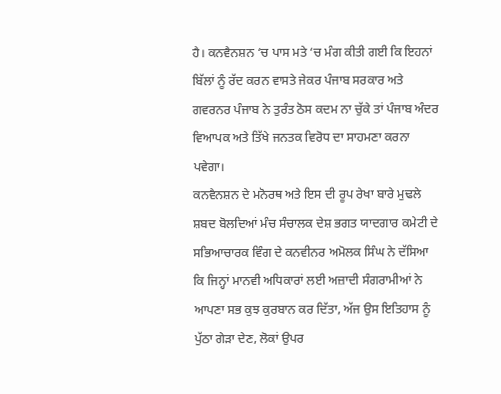ਹੈ। ਕਨਵੈਨਸ਼ਨ ‘ਚ ਪਾਸ ਮਤੇ ‘ਚ ਮੰਗ ਕੀਤੀ ਗਈ ਕਿ ਇਹਨਾਂ ਬਿੱਲਾਂ ਨੂੰ ਰੱਦ ਕਰਨ ਵਾਸਤੇ ਜੇਕਰ ਪੰਜਾਬ ਸਰਕਾਰ ਅਤੇ ਗਵਰਨਰ ਪੰਜਾਬ ਨੇ ਤੁਰੰਤ ਠੋਸ ਕਦਮ ਨਾ ਚੁੱਕੇ ਤਾਂ ਪੰਜਾਬ ਅੰਦਰ ਵਿਆਪਕ ਅਤੇ ਤਿੱਖੇ ਜਨਤਕ ਵਿਰੋਧ ਦਾ ਸਾਹਮਣਾ ਕਰਨਾ ਪਵੇਗਾ।
ਕਨਵੈਨਸ਼ਨ ਦੇ ਮਨੋਰਥ ਅਤੇ ਇਸ ਦੀ ਰੂਪ ਰੇਖਾ ਬਾਰੇ ਮੁਢਲੇ ਸ਼ਬਦ ਬੋਲਦਿਆਂ ਮੰਚ ਸੰਚਾਲਕ ਦੇਸ਼ ਭਗਤ ਯਾਦਗਾਰ ਕਮੇਟੀ ਦੇ ਸਭਿਆਚਾਰਕ ਵਿੰਗ ਦੇ ਕਨਵੀਨਰ ਅਮੋਲਕ ਸਿੰਘ ਨੇ ਦੱਸਿਆ ਕਿ ਜਿਨ੍ਹਾਂ ਮਾਨਵੀ ਅਧਿਕਾਰਾਂ ਲਈ ਅਜ਼ਾਦੀ ਸੰਗਰਾਮੀਆਂ ਨੇ ਆਪਣਾ ਸਭ ਕੁਝ ਕੁਰਬਾਨ ਕਰ ਦਿੱਤਾ, ਅੱਜ ਉਸ ਇਤਿਹਾਸ ਨੂੰ ਪੁੱਠਾ ਗੇੜਾ ਦੇਣ, ਲੋਕਾਂ ਉਪਰ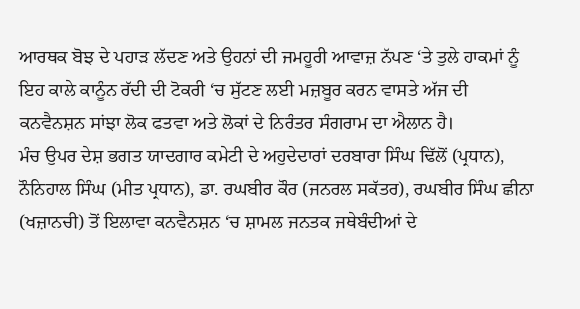ਆਰਥਕ ਬੋਝ ਦੇ ਪਹਾੜ ਲੱਦਣ ਅਤੇ ਉਹਨਾਂ ਦੀ ਜਮਹੂਰੀ ਆਵਾਜ਼ ਨੱਪਣ ‘ਤੇ ਤੁਲੇ ਹਾਕਮਾਂ ਨੂੰ ਇਹ ਕਾਲੇ ਕਾਨੂੰਨ ਰੱਦੀ ਦੀ ਟੋਕਰੀ ‘ਚ ਸੁੱਟਣ ਲਈ ਮਜ਼ਬੂਰ ਕਰਨ ਵਾਸਤੇ ਅੱਜ ਦੀ ਕਨਵੈਨਸ਼ਨ ਸਾਂਝਾ ਲੋਕ ਫਤਵਾ ਅਤੇ ਲੋਕਾਂ ਦੇ ਨਿਰੰਤਰ ਸੰਗਰਾਮ ਦਾ ਐਲਾਨ ਹੈ।
ਮੰਚ ਉਪਰ ਦੇਸ਼ ਭਗਤ ਯਾਦਗਾਰ ਕਮੇਟੀ ਦੇ ਅਹੁਦੇਦਾਰਾਂ ਦਰਬਾਰਾ ਸਿੰਘ ਢਿੱਲੋਂ (ਪ੍ਰਧਾਨ), ਨੌਨਿਹਾਲ ਸਿੰਘ (ਮੀਤ ਪ੍ਰਧਾਨ), ਡਾ. ਰਘਬੀਰ ਕੌਰ (ਜਨਰਲ ਸਕੱਤਰ), ਰਘਬੀਰ ਸਿੰਘ ਛੀਨਾ (ਖਜ਼ਾਨਚੀ) ਤੋਂ ਇਲਾਵਾ ਕਨਵੈਨਸ਼ਨ ‘ਚ ਸ਼ਾਮਲ ਜਨਤਕ ਜਥੇਬੰਦੀਆਂ ਦੇ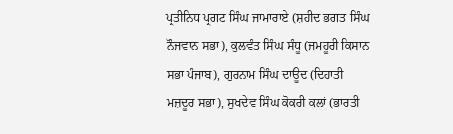ਪ੍ਰਤੀਨਿਧ ਪ੍ਰਗਟ ਸਿੰਘ ਜਾਮਾਰਾਏ (ਸ਼ਹੀਦ ਭਗਤ ਸਿੰਘ ਨੌਜਵਾਨ ਸਭਾ), ਕੁਲਵੰਤ ਸਿੰਘ ਸੰਧੂ (ਜਮਹੂਰੀ ਕਿਸਾਨ ਸਭਾ ਪੰਜਾਬ), ਗੁਰਨਾਮ ਸਿੰਘ ਦਾਊਦ (ਦਿਹਾਤੀ ਮਜ਼ਦੂਰ ਸਭਾ), ਸੁਖਦੇਵ ਸਿੰਘ ਕੋਕਰੀ ਕਲਾਂ (ਭਾਰਤੀ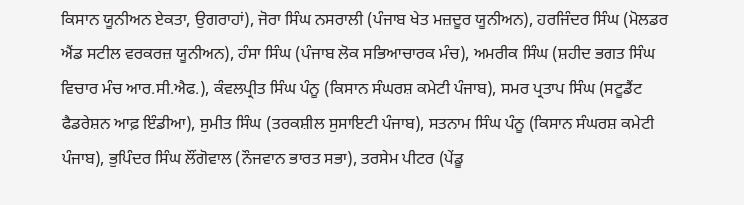ਕਿਸਾਨ ਯੂਨੀਅਨ ਏਕਤਾ, ਉਗਰਾਹਾਂ), ਜੋਰਾ ਸਿੰਘ ਨਸਰਾਲੀ (ਪੰਜਾਬ ਖੇਤ ਮਜ਼ਦੂਰ ਯੂਨੀਅਨ), ਹਰਜਿੰਦਰ ਸਿੰਘ (ਮੋਲਡਰ ਐਂਡ ਸਟੀਲ ਵਰਕਰਜ਼ ਯੂਨੀਅਨ), ਹੰਸਾ ਸਿੰਘ (ਪੰਜਾਬ ਲੋਕ ਸਭਿਆਚਾਰਕ ਮੰਚ), ਅਮਰੀਕ ਸਿੰਘ (ਸ਼ਹੀਦ ਭਗਤ ਸਿੰਘ ਵਿਚਾਰ ਮੰਚ ਆਰ.ਸੀ.ਐਫ.), ਕੰਵਲਪ੍ਰੀਤ ਸਿੰਘ ਪੰਨੂ (ਕਿਸਾਨ ਸੰਘਰਸ਼ ਕਮੇਟੀ ਪੰਜਾਬ), ਸਮਰ ਪ੍ਰਤਾਪ ਸਿੰਘ (ਸਟੂਡੈਂਟ ਫੈਡਰੇਸ਼ਨ ਆਫ਼ ਇੰਡੀਆ), ਸੁਮੀਤ ਸਿੰਘ (ਤਰਕਸ਼ੀਲ ਸੁਸਾਇਟੀ ਪੰਜਾਬ), ਸਤਨਾਮ ਸਿੰਘ ਪੰਨੂ (ਕਿਸਾਨ ਸੰਘਰਸ਼ ਕਮੇਟੀ ਪੰਜਾਬ), ਭੁਪਿੰਦਰ ਸਿੰਘ ਲੌਂਗੋਵਾਲ (ਨੌਜਵਾਨ ਭਾਰਤ ਸਭਾ), ਤਰਸੇਮ ਪੀਟਰ (ਪੇਂਡੂ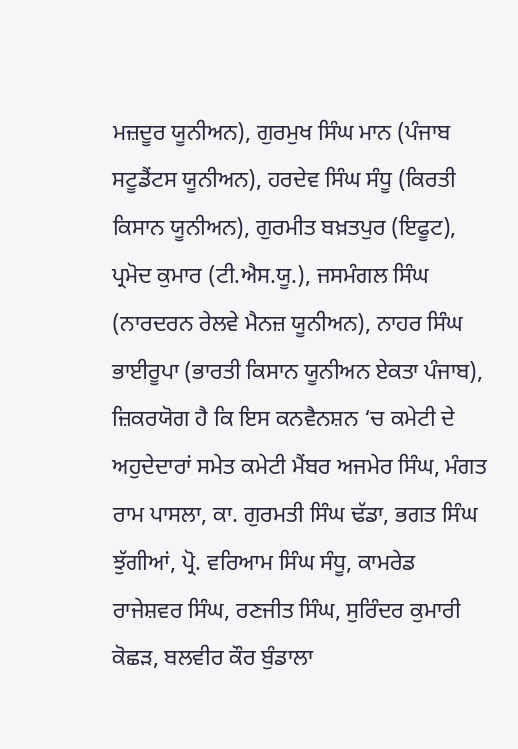ਮਜ਼ਦੂਰ ਯੂਨੀਅਨ), ਗੁਰਮੁਖ ਸਿੰਘ ਮਾਨ (ਪੰਜਾਬ ਸਟੂਡੈਂਟਸ ਯੂਨੀਅਨ), ਹਰਦੇਵ ਸਿੰਘ ਸੰਧੂ (ਕਿਰਤੀ ਕਿਸਾਨ ਯੂਨੀਅਨ), ਗੁਰਮੀਤ ਬਖ਼ਤਪੁਰ (ਇਫੂਟ), ਪ੍ਰਮੋਦ ਕੁਮਾਰ (ਟੀ.ਐਸ.ਯੂ.), ਜਸਮੰਗਲ ਸਿੰਘ (ਨਾਰਦਰਨ ਰੇਲਵੇ ਮੈਨਜ਼ ਯੂਨੀਅਨ), ਨਾਹਰ ਸਿੰਘ ਭਾਈਰੂਪਾ (ਭਾਰਤੀ ਕਿਸਾਨ ਯੂਨੀਅਨ ਏਕਤਾ ਪੰਜਾਬ), ਜ਼ਿਕਰਯੋਗ ਹੈ ਕਿ ਇਸ ਕਨਵੈਨਸ਼ਨ ‘ਚ ਕਮੇਟੀ ਦੇ ਅਹੁਦੇਦਾਰਾਂ ਸਮੇਤ ਕਮੇਟੀ ਮੈਂਬਰ ਅਜਮੇਰ ਸਿੰਘ, ਮੰਗਤ ਰਾਮ ਪਾਸਲਾ, ਕਾ. ਗੁਰਮਤੀ ਸਿੰਘ ਢੱਡਾ, ਭਗਤ ਸਿੰਘ ਝੁੱਗੀਆਂ, ਪ੍ਰੋ. ਵਰਿਆਮ ਸਿੰਘ ਸੰਧੂ, ਕਾਮਰੇਡ ਰਾਜੇਸ਼ਵਰ ਸਿੰਘ, ਰਣਜੀਤ ਸਿੰਘ, ਸੁਰਿੰਦਰ ਕੁਮਾਰੀ ਕੋਛੜ, ਬਲਵੀਰ ਕੌਰ ਬੁੰਡਾਲਾ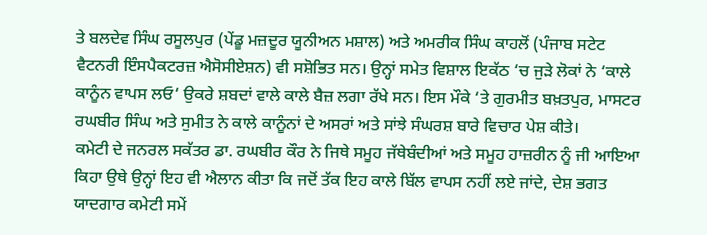ਤੇ ਬਲਦੇਵ ਸਿੰਘ ਰਸੂਲਪੁਰ (ਪੇਂਡੂ ਮਜ਼ਦੂਰ ਯੂਨੀਅਨ ਮਸ਼ਾਲ) ਅਤੇ ਅਮਰੀਕ ਸਿੰਘ ਕਾਹਲੋਂ (ਪੰਜਾਬ ਸਟੇਟ ਵੈਟਨਰੀ ਇੰਸਪੈਕਟਰਜ਼ ਐਸੋਸੀਏਸ਼ਨ) ਵੀ ਸਸ਼ੋਭਿਤ ਸਨ। ਉਨ੍ਹਾਂ ਸਮੇਤ ਵਿਸ਼ਾਲ ਇਕੱਠ ‘ਚ ਜੁੜੇ ਲੋਕਾਂ ਨੇ ‘ਕਾਲੇ ਕਾਨੂੰਨ ਵਾਪਸ ਲਓ‘ ਉਕਰੇ ਸ਼ਬਦਾਂ ਵਾਲੇ ਕਾਲੇ ਬੈਜ਼ ਲਗਾ ਰੱਖੇ ਸਨ। ਇਸ ਮੌਕੇ ‘ਤੇ ਗੁਰਮੀਤ ਬਖ਼ਤਪੁਰ, ਮਾਸਟਰ ਰਘਬੀਰ ਸਿੰਘ ਅਤੇ ਸੁਮੀਤ ਨੇ ਕਾਲੇ ਕਾਨੂੰਨਾਂ ਦੇ ਅਸਰਾਂ ਅਤੇ ਸਾਂਝੇ ਸੰਘਰਸ਼ ਬਾਰੇ ਵਿਚਾਰ ਪੇਸ਼ ਕੀਤੇ।
ਕਮੇਟੀ ਦੇ ਜਨਰਲ ਸਕੱਤਰ ਡਾ. ਰਘਬੀਰ ਕੌਰ ਨੇ ਜਿਥੇ ਸਮੂਹ ਜੱਥੇਬੰਦੀਆਂ ਅਤੇ ਸਮੂਹ ਹਾਜ਼ਰੀਨ ਨੂੰ ਜੀ ਆਇਆ ਕਿਹਾ ਉਥੇ ਉਨ੍ਹਾਂ ਇਹ ਵੀ ਐਲਾਨ ਕੀਤਾ ਕਿ ਜਦੋਂ ਤੱਕ ਇਹ ਕਾਲੇ ਬਿੱਲ ਵਾਪਸ ਨਹੀਂ ਲਏ ਜਾਂਦੇ, ਦੇਸ਼ ਭਗਤ ਯਾਦਗਾਰ ਕਮੇਟੀ ਸਮੇਂ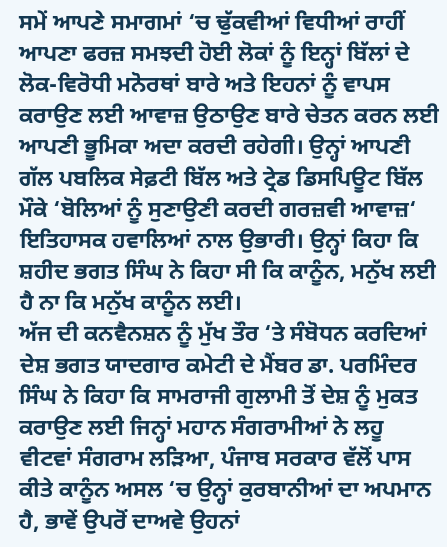ਸਮੇਂ ਆਪਣੇ ਸਮਾਗਮਾਂ ‘ਚ ਢੁੱਕਵੀਆਂ ਵਿਧੀਆਂ ਰਾਹੀਂ ਆਪਣਾ ਫਰਜ਼ ਸਮਝਦੀ ਹੋਈ ਲੋਕਾਂ ਨੂੰ ਇਨ੍ਹਾਂ ਬਿੱਲਾਂ ਦੇ ਲੋਕ-ਵਿਰੋਧੀ ਮਨੋਰਥਾਂ ਬਾਰੇ ਅਤੇ ਇਹਨਾਂ ਨੂੰ ਵਾਪਸ ਕਰਾਉਣ ਲਈ ਆਵਾਜ਼ ਉਠਾਉਣ ਬਾਰੇ ਚੇਤਨ ਕਰਨ ਲਈ ਆਪਣੀ ਭੂਮਿਕਾ ਅਦਾ ਕਰਦੀ ਰਹੇਗੀ। ਉਨ੍ਹਾਂ ਆਪਣੀ ਗੱਲ ਪਬਲਿਕ ਸੇਫ਼ਟੀ ਬਿੱਲ ਅਤੇ ਟ੍ਰੇਡ ਡਿਸਪਿਊਟ ਬਿੱਲ ਮੌਕੇ ‘ਬੋਲਿਆਂ ਨੂੰ ਸੁਣਾਉਣੀ ਕਰਦੀ ਗਰਜ਼ਵੀ ਆਵਾਜ਼‘ ਇਤਿਹਾਸਕ ਹਵਾਲਿਆਂ ਨਾਲ ਉਭਾਰੀ। ਉਨ੍ਹਾਂ ਕਿਹਾ ਕਿ ਸ਼ਹੀਦ ਭਗਤ ਸਿੰਘ ਨੇ ਕਿਹਾ ਸੀ ਕਿ ਕਾਨੂੰਨ, ਮਨੁੱਖ ਲਈ ਹੈ ਨਾ ਕਿ ਮਨੁੱਖ ਕਾਨੂੰਨ ਲਈ।
ਅੱਜ ਦੀ ਕਨਵੈਨਸ਼ਨ ਨੂੰ ਮੁੱਖ ਤੌਰ ‘ਤੇ ਸੰਬੋਧਨ ਕਰਦਿਆਂ ਦੇਸ਼ ਭਗਤ ਯਾਦਗਾਰ ਕਮੇਟੀ ਦੇ ਮੈਂਬਰ ਡਾ. ਪਰਮਿੰਦਰ ਸਿੰਘ ਨੇ ਕਿਹਾ ਕਿ ਸਾਮਰਾਜੀ ਗੁਲਾਮੀ ਤੋਂ ਦੇਸ਼ ਨੂੰ ਮੁਕਤ ਕਰਾਉਣ ਲਈ ਜਿਨ੍ਹਾਂ ਮਹਾਨ ਸੰਗਰਾਮੀਆਂ ਨੇ ਲਹੂ ਵੀਟਵਾਂ ਸੰਗਰਾਮ ਲੜਿਆ, ਪੰਜਾਬ ਸਰਕਾਰ ਵੱਲੋਂ ਪਾਸ ਕੀਤੇ ਕਾਨੂੰਨ ਅਸਲ ‘ਚ ਉਨ੍ਹਾਂ ਕੁਰਬਾਨੀਆਂ ਦਾ ਅਪਮਾਨ ਹੈ, ਭਾਵੇਂ ਉਪਰੋਂ ਦਾਅਵੇ ਉਹਨਾਂ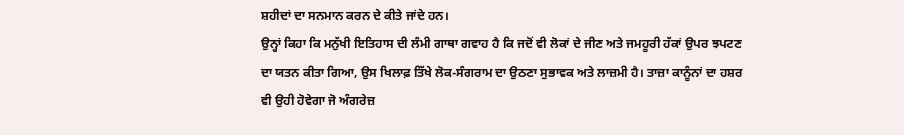ਸ਼ਹੀਦਾਂ ਦਾ ਸਨਮਾਨ ਕਰਨ ਦੇ ਕੀਤੇ ਜਾਂਦੇ ਹਨ।
ਉਨ੍ਹਾਂ ਕਿਹਾ ਕਿ ਮਨੁੱਖੀ ਇਤਿਹਾਸ ਦੀ ਲੰਮੀ ਗਾਥਾ ਗਵਾਹ ਹੈ ਕਿ ਜਦੋਂ ਵੀ ਲੋਕਾਂ ਦੇ ਜੀਣ ਅਤੇ ਜਮਹੂਰੀ ਹੱਕਾਂ ਉਪਰ ਝਪਟਣ ਦਾ ਯਤਨ ਕੀਤਾ ਗਿਆ, ਉਸ ਖਿਲਾਫ਼ ਤਿੱਖੇ ਲੋਕ-ਸੰਗਰਾਮ ਦਾ ਉਠਣਾ ਸੁਭਾਵਕ ਅਤੇ ਲਾਜ਼ਮੀ ਹੈ। ਤਾਜ਼ਾ ਕਾਨੂੰਨਾਂ ਦਾ ਹਸ਼ਰ ਵੀ ਉਹੀ ਹੋਵੇਗਾ ਜੋ ਅੰਗਰੇਜ਼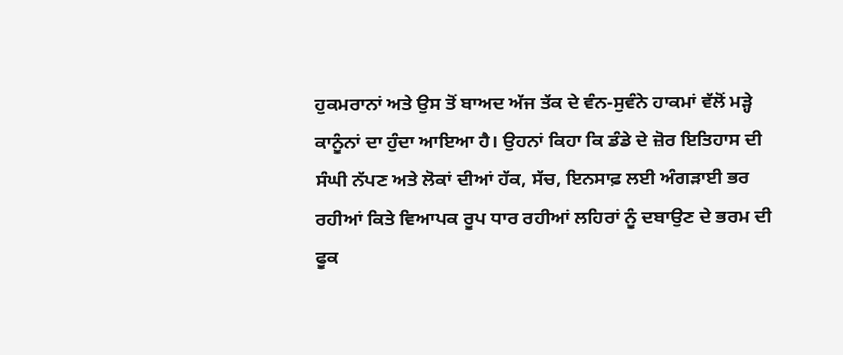ਹੁਕਮਰਾਨਾਂ ਅਤੇ ਉਸ ਤੋਂ ਬਾਅਦ ਅੱਜ ਤੱਕ ਦੇ ਵੰਨ-ਸੁਵੰਨੇ ਹਾਕਮਾਂ ਵੱਲੋਂ ਮੜ੍ਹੇ ਕਾਨੂੰਨਾਂ ਦਾ ਹੁੰਦਾ ਆਇਆ ਹੈ। ਉਹਨਾਂ ਕਿਹਾ ਕਿ ਡੰਡੇ ਦੇ ਜ਼ੋਰ ਇਤਿਹਾਸ ਦੀ ਸੰਘੀ ਨੱਪਣ ਅਤੇ ਲੋਕਾਂ ਦੀਆਂ ਹੱਕ, ਸੱਚ, ਇਨਸਾਫ਼ ਲਈ ਅੰਗੜਾਈ ਭਰ ਰਹੀਆਂ ਕਿਤੇ ਵਿਆਪਕ ਰੂਪ ਧਾਰ ਰਹੀਆਂ ਲਹਿਰਾਂ ਨੂੰ ਦਬਾਉਣ ਦੇ ਭਰਮ ਦੀ ਫੂਕ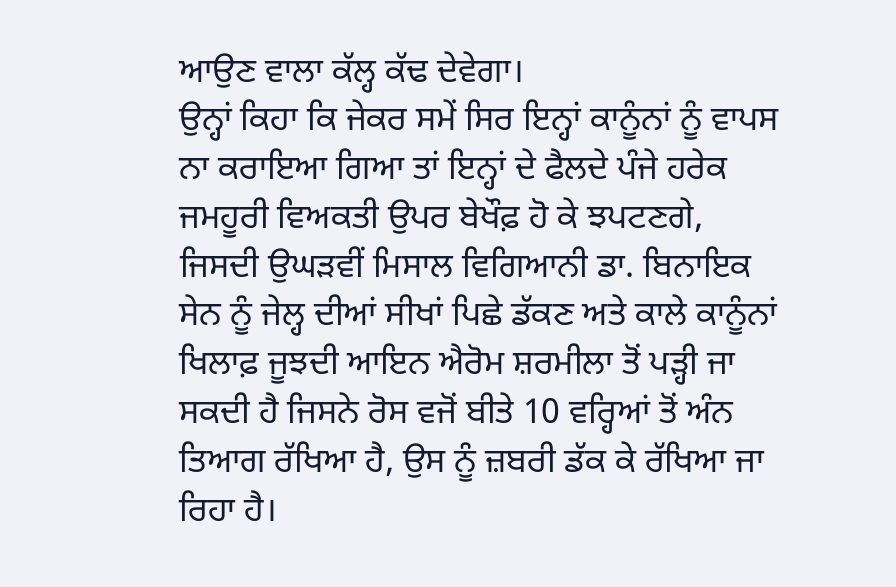ਆਉਣ ਵਾਲਾ ਕੱਲ੍ਹ ਕੱਢ ਦੇਵੇਗਾ।
ਉਨ੍ਹਾਂ ਕਿਹਾ ਕਿ ਜੇਕਰ ਸਮੇਂ ਸਿਰ ਇਨ੍ਹਾਂ ਕਾਨੂੰਨਾਂ ਨੂੰ ਵਾਪਸ ਨਾ ਕਰਾਇਆ ਗਿਆ ਤਾਂ ਇਨ੍ਹਾਂ ਦੇ ਫੈਲਦੇ ਪੰਜੇ ਹਰੇਕ ਜਮਹੂਰੀ ਵਿਅਕਤੀ ਉਪਰ ਬੇਖੌਫ਼ ਹੋ ਕੇ ਝਪਟਣਗੇ, ਜਿਸਦੀ ਉਘੜਵੀਂ ਮਿਸਾਲ ਵਿਗਿਆਨੀ ਡਾ. ਬਿਨਾਇਕ ਸੇਨ ਨੂੰ ਜੇਲ੍ਹ ਦੀਆਂ ਸੀਖਾਂ ਪਿਛੇ ਡੱਕਣ ਅਤੇ ਕਾਲੇ ਕਾਨੂੰਨਾਂ ਖਿਲਾਫ਼ ਜੂਝਦੀ ਆਇਨ ਐਰੋਮ ਸ਼ਰਮੀਲਾ ਤੋਂ ਪੜ੍ਹੀ ਜਾ ਸਕਦੀ ਹੈ ਜਿਸਨੇ ਰੋਸ ਵਜੋਂ ਬੀਤੇ 10 ਵਰ੍ਹਿਆਂ ਤੋਂ ਅੰਨ ਤਿਆਗ ਰੱਖਿਆ ਹੈ, ਉਸ ਨੂੰ ਜ਼ਬਰੀ ਡੱਕ ਕੇ ਰੱਖਿਆ ਜਾ ਰਿਹਾ ਹੈ।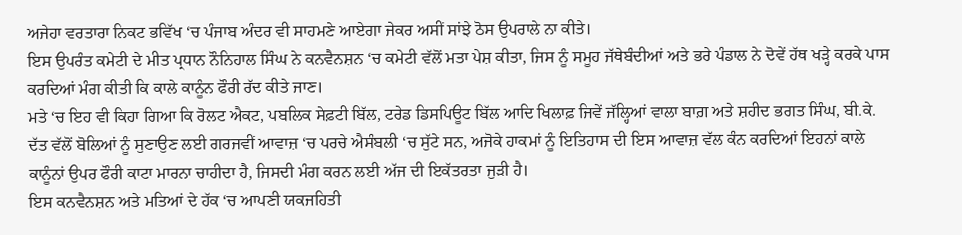ਅਜੇਹਾ ਵਰਤਾਰਾ ਨਿਕਟ ਭਵਿੱਖ ‘ਚ ਪੰਜਾਬ ਅੰਦਰ ਵੀ ਸਾਹਮਣੇ ਆਏਗਾ ਜੇਕਰ ਅਸੀਂ ਸਾਂਝੇ ਠੋਸ ਉਪਰਾਲੇ ਨਾ ਕੀਤੇ।
ਇਸ ਉਪਰੰਤ ਕਮੇਟੀ ਦੇ ਮੀਤ ਪ੍ਰਧਾਨ ਨੌਨਿਹਾਲ ਸਿੰਘ ਨੇ ਕਨਵੈਨਸ਼ਨ ‘ਚ ਕਮੇਟੀ ਵੱਲੋਂ ਮਤਾ ਪੇਸ਼ ਕੀਤਾ, ਜਿਸ ਨੂੰ ਸਮੂਹ ਜੱਥੇਬੰਦੀਆਂ ਅਤੇ ਭਰੇ ਪੰਡਾਲ ਨੇ ਦੋਵੇਂ ਹੱਥ ਖੜ੍ਹੇ ਕਰਕੇ ਪਾਸ ਕਰਦਿਆਂ ਮੰਗ ਕੀਤੀ ਕਿ ਕਾਲੇ ਕਾਨੂੰਨ ਫੌਰੀ ਰੱਦ ਕੀਤੇ ਜਾਣ।
ਮਤੇ ‘ਚ ਇਹ ਵੀ ਕਿਹਾ ਗਿਆ ਕਿ ਰੋਲਟ ਐਕਟ, ਪਬਲਿਕ ਸੇਫ਼ਟੀ ਬਿੱਲ, ਟਰੇਡ ਡਿਸਪਿਊਟ ਬਿੱਲ ਆਦਿ ਖਿਲਾਫ਼ ਜਿਵੇਂ ਜੱਲ੍ਹਿਆਂ ਵਾਲਾ ਬਾਗ਼ ਅਤੇ ਸ਼ਹੀਦ ਭਗਤ ਸਿੰਘ, ਬੀ.ਕੇ. ਦੱਤ ਵੱਲੋਂ ਬੋਲਿਆਂ ਨੂੰ ਸੁਣਾਉਣ ਲਈ ਗਰਜਵੀਂ ਆਵਾਜ਼ ‘ਚ ਪਰਚੇ ਐਸੰਬਲੀ ‘ਚ ਸੁੱਟੇ ਸਨ, ਅਜੋਕੇ ਹਾਕਮਾਂ ਨੂੰ ਇਤਿਹਾਸ ਦੀ ਇਸ ਆਵਾਜ਼ ਵੱਲ ਕੰਨ ਕਰਦਿਆਂ ਇਹਨਾਂ ਕਾਲੇ ਕਾਨੂੰਨਾਂ ਉਪਰ ਫੌਰੀ ਕਾਟਾ ਮਾਰਨਾ ਚਾਹੀਦਾ ਹੈ, ਜਿਸਦੀ ਮੰਗ ਕਰਨ ਲਈ ਅੱਜ ਦੀ ਇਕੱਤਰਤਾ ਜੁੜੀ ਹੈ।
ਇਸ ਕਨਵੈਨਸ਼ਨ ਅਤੇ ਮਤਿਆਂ ਦੇ ਹੱਕ ‘ਚ ਆਪਣੀ ਯਕਜਹਿਤੀ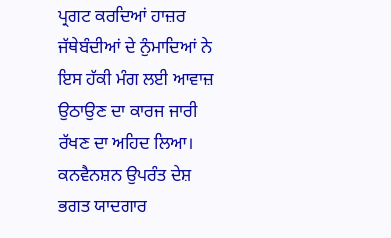ਪ੍ਰਗਟ ਕਰਦਿਆਂ ਹਾਜ਼ਰ ਜੱਥੇਬੰਦੀਆਂ ਦੇ ਨੁੰਮਾਦਿਆਂ ਨੇ ਇਸ ਹੱਕੀ ਮੰਗ ਲਈ ਆਵਾਜ਼ ਉਠਾਉਣ ਦਾ ਕਾਰਜ ਜਾਰੀ ਰੱਖਣ ਦਾ ਅਹਿਦ ਲਿਆ।
ਕਨਵੈਨਸ਼ਨ ਉਪਰੰਤ ਦੇਸ਼ ਭਗਤ ਯਾਦਗਾਰ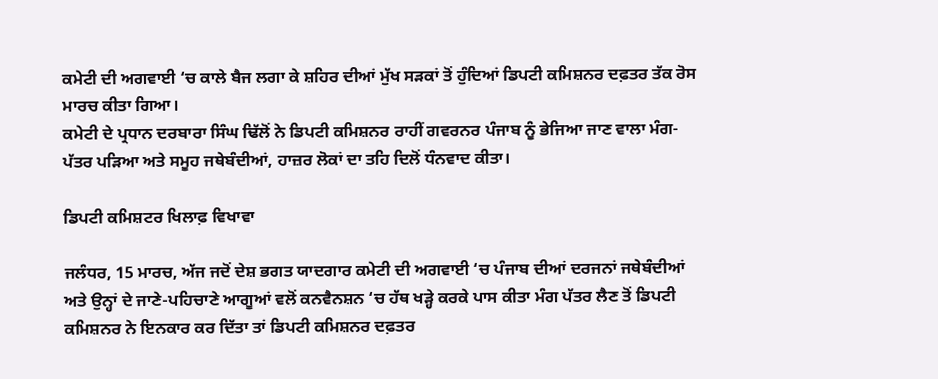ਕਮੇਟੀ ਦੀ ਅਗਵਾਈ ‘ਚ ਕਾਲੇ ਬੈਜ ਲਗਾ ਕੇ ਸ਼ਹਿਰ ਦੀਆਂ ਮੁੱਖ ਸੜਕਾਂ ਤੋਂ ਹੁੰਦਿਆਂ ਡਿਪਟੀ ਕਮਿਸ਼ਨਰ ਦਫ਼ਤਰ ਤੱਕ ਰੋਸ ਮਾਰਚ ਕੀਤਾ ਗਿਆ।
ਕਮੇਟੀ ਦੇ ਪ੍ਰਧਾਨ ਦਰਬਾਰਾ ਸਿੰਘ ਢਿੱਲੋਂ ਨੇ ਡਿਪਟੀ ਕਮਿਸ਼ਨਰ ਰਾਹੀਂ ਗਵਰਨਰ ਪੰਜਾਬ ਨੂੰ ਭੇਜਿਆ ਜਾਣ ਵਾਲਾ ਮੰਗ-ਪੱਤਰ ਪੜਿਆ ਅਤੇ ਸਮੂਹ ਜਥੇਬੰਦੀਆਂ, ਹਾਜ਼ਰ ਲੋਕਾਂ ਦਾ ਤਹਿ ਦਿਲੋਂ ਧੰਨਵਾਦ ਕੀਤਾ।

ਡਿਪਟੀ ਕਮਿਸ਼ਟਰ ਖਿਲਾਫ਼ ਵਿਖਾਵਾ

ਜਲੰਧਰ, 15 ਮਾਰਚ, ਅੱਜ ਜਦੋਂ ਦੇਸ਼ ਭਗਤ ਯਾਦਗਾਰ ਕਮੇਟੀ ਦੀ ਅਗਵਾਈ ‘ਚ ਪੰਜਾਬ ਦੀਆਂ ਦਰਜਨਾਂ ਜਥੇਬੰਦੀਆਂ ਅਤੇ ਉਨ੍ਹਾਂ ਦੇ ਜਾਣੇ-ਪਹਿਚਾਣੇ ਆਗੂਆਂ ਵਲੋਂ ਕਨਵੈਨਸ਼ਨ ‘ਚ ਹੱਥ ਖੜ੍ਹੇ ਕਰਕੇ ਪਾਸ ਕੀਤਾ ਮੰਗ ਪੱਤਰ ਲੈਣ ਤੋਂ ਡਿਪਟੀ ਕਮਿਸ਼ਨਰ ਨੇ ਇਨਕਾਰ ਕਰ ਦਿੱਤਾ ਤਾਂ ਡਿਪਟੀ ਕਮਿਸ਼ਨਰ ਦਫ਼ਤਰ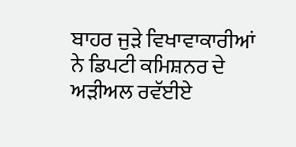ਬਾਹਰ ਜੁੜੇ ਵਿਖਾਵਾਕਾਰੀਆਂ ਨੇ ਡਿਪਟੀ ਕਮਿਸ਼ਨਰ ਦੇ ਅੜੀਅਲ ਰਵੱਈਏ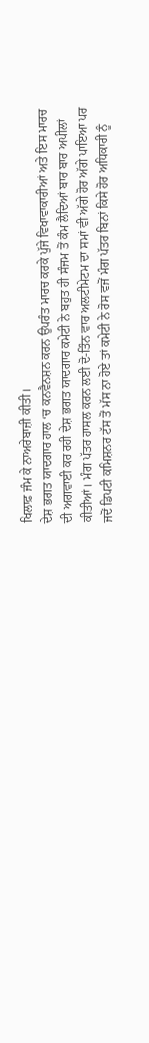ਖਿਲਾਫ਼ ਜੰਮ ਕੇ ਨਾਅਰੇਬਾਜ਼ੀ ਕੀਤੀ।
ਦੇਸ਼ ਭਗਤ ਯਾਦਗਾਰ ਹਾਲ ‘ਚ ਕਨਵੈਨਸ਼ਨ ਕਰਨ ਉਪਰੰਤ ਮਾਰਚ ਕਰਕੇ ਪੁੱਜੇ ਵਿਖਾਵਾਕਾਰੀਆਂ ਅਤੇ ਇਸ ਮਾਰਚ ਦੀ ਅਗਵਾਈ ਕਰ ਰਹੀ ਦੇਸ਼ ਭਗਤ ਯਾਦਗਾਰ ਕਮੇਟੀ ਨੇ ਬਹੁਤ ਹੀ ਸੰਜਮ ਤੋਂ ਕੰਮ ਲੈਦਿਆਂ ਬਾਰ ਬਾਰ ਅਪੀਲਾਂ ਕੀਤੀਆਂ। ਮੰਗ ਪੱਤਰ ਹਾਸਲ ਕਰਨ ਲਈ ਦੋ-ਤਿੰਨ ਵਾਰ ਅਲਟੀਮੇਟਮ ਦਾ ਸਮਾਂ ਵੀ ਅੱਗੇ ਹੋਰ ਅੱਗੇ ਪਾਇਆ ਪਰ ਜਦੋਂ ਡਿਪਟੀ ਕਮਿਸ਼ਨਰ ਟੱਸ ਤੋਂ ਮੱਸ ਨਾ ਹੋਏ ਤਾਂ ਕਮੇਟੀ ਨੇ ਰੋਸ ਵਜੋਂ ਮੰਗ ਪੱਤਰ ਬਿਨਾਂ ਕਿਸੇ ਹੋਰ ਅਧਿਕਾਰੀ ਨੂੰ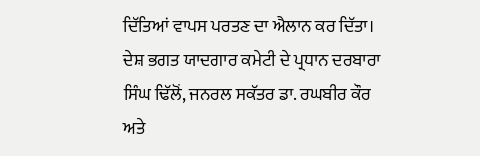ਦਿੱਤਿਆਂ ਵਾਪਸ ਪਰਤਣ ਦਾ ਐਲਾਨ ਕਰ ਦਿੱਤਾ।
ਦੇਸ਼ ਭਗਤ ਯਾਦਗਾਰ ਕਮੇਟੀ ਦੇ ਪ੍ਰਧਾਨ ਦਰਬਾਰਾ ਸਿੰਘ ਢਿੱਲੋਂ, ਜਨਰਲ ਸਕੱਤਰ ਡਾ. ਰਘਬੀਰ ਕੌਰ ਅਤੇ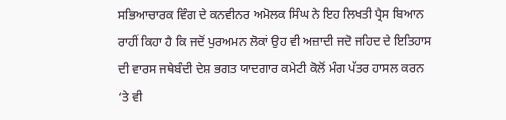ਸਭਿਆਚਾਰਕ ਵਿੰਗ ਦੇ ਕਨਵੀਨਰ ਅਮੋਲਕ ਸਿੰਘ ਨੇ ਇਹ ਲਿਖਤੀ ਪ੍ਰੈਸ ਬਿਆਨ ਰਾਹੀਂ ਕਿਹਾ ਹੈ ਕਿ ਜਦੋਂ ਪੁਰਅਮਨ ਲੋਕਾਂ ਉਹ ਵੀ ਅਜ਼ਾਦੀ ਜਦੋ ਜਹਿਦ ਦੇ ਇਤਿਹਾਸ ਦੀ ਵਾਰਸ ਜਥੇਬੰਦੀ ਦੇਸ਼ ਭਗਤ ਯਾਦਗਾਰ ਕਮੇਟੀ ਕੋਲੋਂ ਮੰਗ ਪੱਤਰ ਹਾਸਲ ਕਰਨ ‘ਤੇ ਵੀ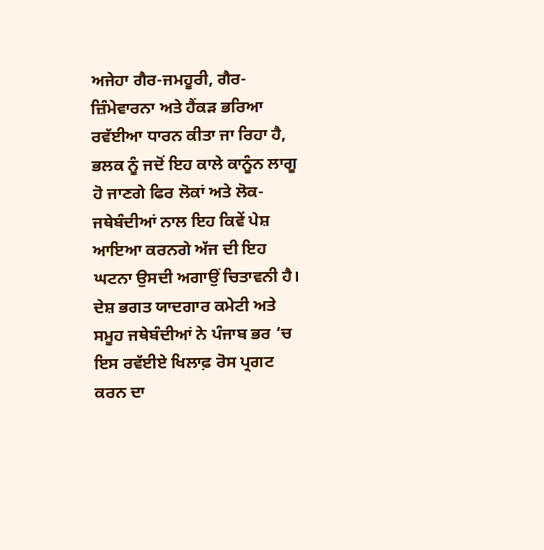ਅਜੇਹਾ ਗੈਰ-ਜਮਹੂਰੀ, ਗੈਰ-ਜ਼ਿੰਮੇਵਾਰਨਾ ਅਤੇ ਹੈਂਕੜ ਭਰਿਆ ਰਵੱਈਆ ਧਾਰਨ ਕੀਤਾ ਜਾ ਰਿਹਾ ਹੈ, ਭਲਕ ਨੂੰ ਜਦੋਂ ਇਹ ਕਾਲੇ ਕਾਨੂੰਨ ਲਾਗੂ ਹੋ ਜਾਣਗੇ ਫਿਰ ਲੋਕਾਂ ਅਤੇ ਲੋਕ-ਜਥੇਬੰਦੀਆਂ ਨਾਲ ਇਹ ਕਿਵੇਂ ਪੇਸ਼ ਆਇਆ ਕਰਨਗੇ ਅੱਜ ਦੀ ਇਹ ਘਟਨਾ ਉਸਦੀ ਅਗਾਉਂ ਚਿਤਾਵਨੀ ਹੈ।
ਦੇਸ਼ ਭਗਤ ਯਾਦਗਾਰ ਕਮੇਟੀ ਅਤੇ ਸਮੂਹ ਜਥੇਬੰਦੀਆਂ ਨੇ ਪੰਜਾਬ ਭਰ ‘ਚ ਇਸ ਰਵੱਈਏ ਖਿਲਾਫ਼ ਰੋਸ ਪ੍ਰਗਟ ਕਰਨ ਦਾ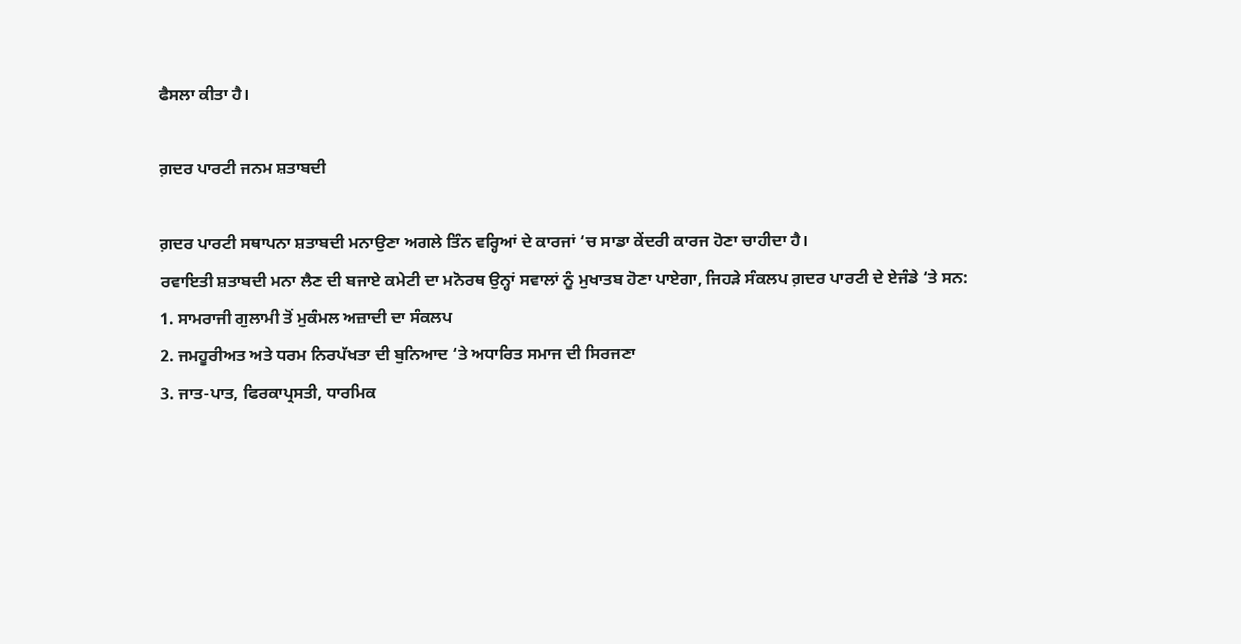ਫੈਸਲਾ ਕੀਤਾ ਹੈ।

ਗ਼ਦਰ ਪਾਰਟੀ ਜਨਮ ਸ਼ਤਾਬਦੀ

ਗ਼ਦਰ ਪਾਰਟੀ ਸਥਾਪਨਾ ਸ਼ਤਾਬਦੀ ਮਨਾਉਣਾ ਅਗਲੇ ਤਿੰਨ ਵਰ੍ਹਿਆਂ ਦੇ ਕਾਰਜਾਂ ‘ਚ ਸਾਡਾ ਕੇਂਦਰੀ ਕਾਰਜ ਹੋਣਾ ਚਾਹੀਦਾ ਹੈ।
ਰਵਾਇਤੀ ਸ਼ਤਾਬਦੀ ਮਨਾ ਲੈਣ ਦੀ ਬਜਾਏ ਕਮੇਟੀ ਦਾ ਮਨੋਰਥ ਉਨ੍ਹਾਂ ਸਵਾਲਾਂ ਨੂੰ ਮੁਖਾਤਬ ਹੋਣਾ ਪਾਏਗਾ, ਜਿਹੜੇ ਸੰਕਲਪ ਗ਼ਦਰ ਪਾਰਟੀ ਦੇ ਏਜੰਡੇ ‘ਤੇ ਸਨ:
1. ਸਾਮਰਾਜੀ ਗੁਲਾਮੀ ਤੋਂ ਮੁਕੰਮਲ ਅਜ਼ਾਦੀ ਦਾ ਸੰਕਲਪ
2. ਜਮਹੂਰੀਅਤ ਅਤੇ ਧਰਮ ਨਿਰਪੱਖਤਾ ਦੀ ਬੁਨਿਆਦ ‘ਤੇ ਅਧਾਰਿਤ ਸਮਾਜ ਦੀ ਸਿਰਜਣਾ
3. ਜਾਤ-ਪਾਤ, ਫਿਰਕਾਪ੍ਰਸਤੀ, ਧਾਰਮਿਕ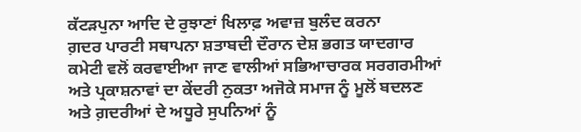ਕੱਟੜਪੁਨਾ ਆਦਿ ਦੇ ਰੁਝਾਣਾਂ ਖਿਲਾਫ਼ ਅਵਾਜ਼ ਬੁਲੰਦ ਕਰਨਾ
ਗ਼ਦਰ ਪਾਰਟੀ ਸਥਾਪਨਾ ਸ਼ਤਾਬਦੀ ਦੌਰਾਨ ਦੇਸ਼ ਭਗਤ ਯਾਦਗਾਰ ਕਮੇਟੀ ਵਲੋਂ ਕਰਵਾਈਆ ਜਾਣ ਵਾਲੀਆਂ ਸਭਿਆਚਾਰਕ ਸਰਗਰਮੀਆਂ ਅਤੇ ਪ੍ਰਕਾਸ਼ਨਾਵਾਂ ਦਾ ਕੇਂਦਰੀ ਨੁਕਤਾ ਅਜੋਕੇ ਸਮਾਜ ਨੂੰ ਮੂਲੋਂ ਬਦਲਣ ਅਤੇ ਗ਼ਦਰੀਆਂ ਦੇ ਅਧੂਰੇ ਸੁਪਨਿਆਂ ਨੂੰ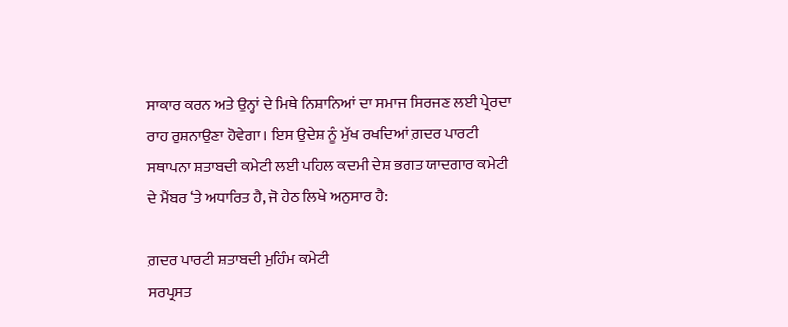ਸਾਕਾਰ ਕਰਨ ਅਤੇ ਉਨ੍ਹਾਂ ਦੇ ਮਿਥੇ ਨਿਸ਼ਾਨਿਆਂ ਦਾ ਸਮਾਜ ਸਿਰਜਣ ਲਈ ਪ੍ਰੇਰਦਾ ਰਾਹ ਰੁਸ਼ਨਾਉਣਾ ਹੋਵੇਗਾ। ਇਸ ਉਦੇਸ਼ ਨੂੰ ਮੁੱਖ ਰਖਦਿਆਂ ਗ਼ਦਰ ਪਾਰਟੀ ਸਥਾਪਨਾ ਸ਼ਤਾਬਦੀ ਕਮੇਟੀ ਲਈ ਪਹਿਲ ਕਦਮੀ ਦੇਸ਼ ਭਗਤ ਯਾਦਗਾਰ ਕਮੇਟੀ ਦੇ ਮੈਂਬਰ ‘ਤੇ ਅਧਾਰਿਤ ਹੈ, ਜੋ ਹੇਠ ਲਿਖੇ ਅਨੁਸਾਰ ਹੈ:

ਗ਼ਦਰ ਪਾਰਟੀ ਸ਼ਤਾਬਦੀ ਮੁਹਿੰਮ ਕਮੇਟੀ
ਸਰਪ੍ਰਸਤ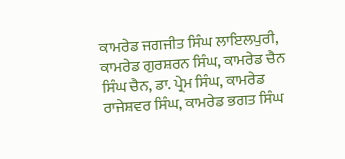ਕਾਮਰੇਡ ਜਗਜੀਤ ਸਿੰਘ ਲਾਇਲਪੁਰੀ, ਕਾਮਰੇਡ ਗੁਰਸ਼ਰਨ ਸਿੰਘ, ਕਾਮਰੇਡ ਚੈਨ ਸਿੰਘ ਚੈਨ, ਡਾ. ਪ੍ਰੇਮ ਸਿੰਘ, ਕਾਮਰੇਡ ਰਾਜੇਸ਼ਵਰ ਸਿੰਘ, ਕਾਮਰੇਡ ਭਗਤ ਸਿੰਘ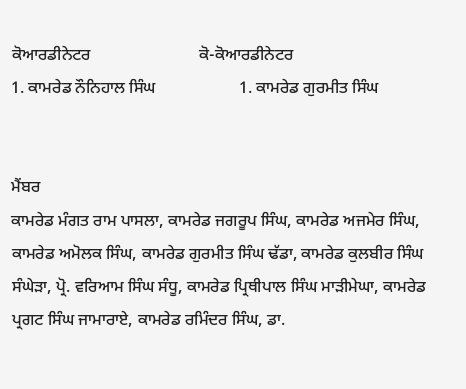ਕੋਆਰਡੀਨੇਟਰ                          ਕੋ-ਕੋਆਰਡੀਨੇਟਰ
1. ਕਾਮਰੇਡ ਨੌਨਿਹਾਲ ਸਿੰਘ                    1. ਕਾਮਰੇਡ ਗੁਰਮੀਤ ਸਿੰਘ


ਮੈਂਬਰ
ਕਾਮਰੇਡ ਮੰਗਤ ਰਾਮ ਪਾਸਲਾ, ਕਾਮਰੇਡ ਜਗਰੂਪ ਸਿੰਘ, ਕਾਮਰੇਡ ਅਜਮੇਰ ਸਿੰਘ, ਕਾਮਰੇਡ ਅਮੋਲਕ ਸਿੰਘ, ਕਾਮਰੇਡ ਗੁਰਮੀਤ ਸਿੰਘ ਢੱਡਾ, ਕਾਮਰੇਡ ਕੁਲਬੀਰ ਸਿੰਘ ਸੰਘੇੜਾ, ਪ੍ਰੋ. ਵਰਿਆਮ ਸਿੰਘ ਸੰਧੂ, ਕਾਮਰੇਡ ਪ੍ਰਿਥੀਪਾਲ ਸਿੰਘ ਮਾੜੀਮੇਘਾ, ਕਾਮਰੇਡ ਪ੍ਰਗਟ ਸਿੰਘ ਜਾਮਾਰਾਏ, ਕਾਮਰੇਡ ਰਮਿੰਦਰ ਸਿੰਘ, ਡਾ.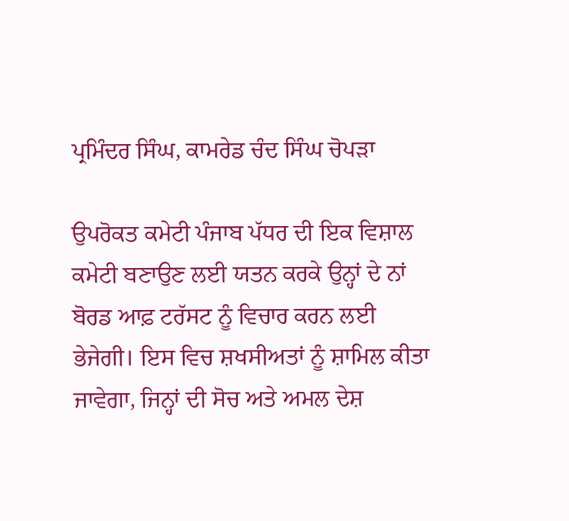ਪ੍ਰਮਿੰਦਰ ਸਿੰਘ, ਕਾਮਰੇਡ ਚੰਦ ਸਿੰਘ ਚੋਪੜਾ

ਉਪਰੋਕਤ ਕਮੇਟੀ ਪੰਜਾਬ ਪੱਧਰ ਦੀ ਇਕ ਵਿਸ਼ਾਲ ਕਮੇਟੀ ਬਣਾਉਣ ਲਈ ਯਤਨ ਕਰਕੇ ਉਨ੍ਹਾਂ ਦੇ ਨਾਂ ਬੋਰਡ ਆਫ਼ ਟਰੱਸਟ ਨੂੰ ਵਿਚਾਰ ਕਰਨ ਲਈ ਭੇਜੇਗੀ। ਇਸ ਵਿਚ ਸ਼ਖਸੀਅਤਾਂ ਨੂੰ ਸ਼ਾਮਿਲ ਕੀਤਾ ਜਾਵੇਗਾ, ਜਿਨ੍ਹਾਂ ਦੀ ਸੋਚ ਅਤੇ ਅਮਲ ਦੇਸ਼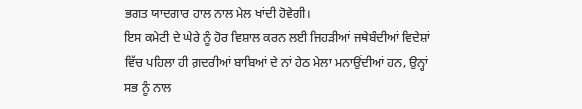ਭਗਤ ਯਾਦਗਾਰ ਹਾਲ ਨਾਲ ਮੇਲ ਖਾਂਦੀ ਹੋਵੇਗੀ।
ਇਸ ਕਮੇਟੀ ਦੇ ਘੇਰੇ ਨੂੰ ਹੋਰ ਵਿਸ਼ਾਲ ਕਰਨ ਲਈ ਜਿਹੜੀਆਂ ਜਥੇਬੰਦੀਆਂ ਵਿਦੇਸ਼ਾਂ ਵਿੱਚ ਪਹਿਲਾ ਹੀ ਗ਼ਦਰੀਆਂ ਬਾਬਿਆਂ ਦੇ ਨਾਂ ਹੇਠ ਮੇਲਾ ਮਨਾਉਂਦੀਆਂ ਹਨ, ਉਨ੍ਹਾਂ ਸਭ ਨੂੰ ਨਾਲ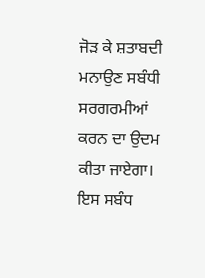ਜੋੜ ਕੇ ਸ਼ਤਾਬਦੀ ਮਨਾਉਣ ਸਬੰਧੀ ਸਰਗਰਮੀਆਂ ਕਰਨ ਦਾ ਉਦਮ ਕੀਤਾ ਜਾਏਗਾ। ਇਸ ਸਬੰਧ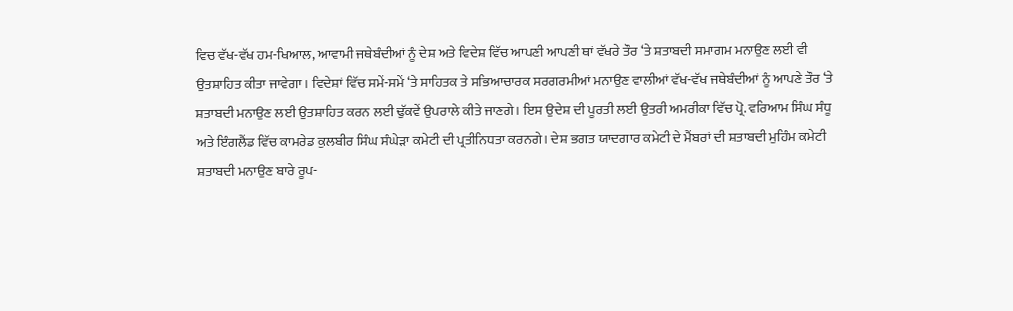ਵਿਚ ਵੱਖ-ਵੱਖ ਹਮ-ਖਿਆਲ, ਆਵਾਮੀ ਜਥੇਬੰਦੀਆਂ ਨੂੰ ਦੇਸ਼ ਅਤੇ ਵਿਦੇਸ਼ ਵਿੱਚ ਆਪਣੀ ਆਪਣੀ ਥਾਂ ਵੱਖਰੇ ਤੌਰ ‘ਤੇ ਸ਼ਤਾਬਦੀ ਸਮਾਗਮ ਮਨਾਉਣ ਲਈ ਵੀ ਉਤਸ਼ਾਹਿਤ ਕੀਤਾ ਜਾਵੇਗਾ। ਵਿਦੇਸ਼ਾਂ ਵਿੱਚ ਸਮੇਂ-ਸਮੇਂ ‘ਤੇ ਸਾਹਿਤਕ ਤੇ ਸਭਿਆਚਾਰਕ ਸਰਗਰਮੀਆਂ ਮਨਾਉਣ ਵਾਲੀਆਂ ਵੱਖ-ਵੱਖ ਜਥੇਬੰਦੀਆਂ ਨੂੰ ਆਪਣੇ ਤੌਰ ‘ਤੇ ਸ਼ਤਾਬਦੀ ਮਨਾਉਣ ਲਈ ਉਤਸ਼ਾਹਿਤ ਕਰਨ ਲਈ ਢੁੱਕਵੇਂ ਉਪਰਾਲੇ ਕੀਤੇ ਜਾਣਗੇ। ਇਸ ਉਦੇਸ਼ ਦੀ ਪੂਰਤੀ ਲਈ ਉਤਰੀ ਅਮਰੀਕਾ ਵਿੱਚ ਪ੍ਰੋ. ਵਰਿਆਮ ਸਿੰਘ ਸੰਧੂ ਅਤੇ ਇੰਗਲੈਂਡ ਵਿੱਚ ਕਾਮਰੇਡ ਕੁਲਬੀਰ ਸਿੰਘ ਸੰਘੇੜਾ ਕਮੇਟੀ ਦੀ ਪ੍ਰਤੀਨਿਧਤਾ ਕਰਨਗੇ। ਦੇਸ਼ ਭਗਤ ਯਾਦਗਾਰ ਕਮੇਟੀ ਦੇ ਮੈਂਬਰਾਂ ਦੀ ਸ਼ਤਾਬਦੀ ਮੁਹਿੰਮ ਕਮੇਟੀ ਸ਼ਤਾਬਦੀ ਮਨਾਉਣ ਬਾਰੇ ਰੂਪ-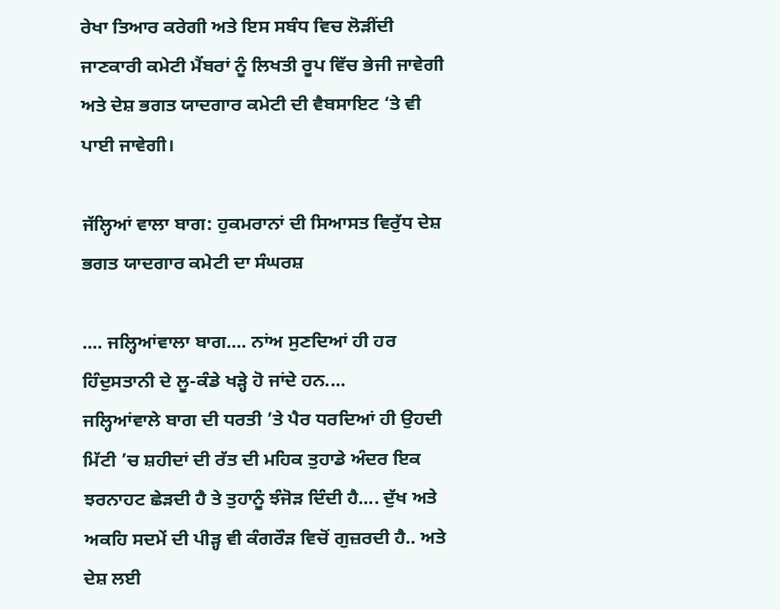ਰੇਖਾ ਤਿਆਰ ਕਰੇਗੀ ਅਤੇ ਇਸ ਸਬੰਧ ਵਿਚ ਲੋੜੀਂਦੀ ਜਾਣਕਾਰੀ ਕਮੇਟੀ ਮੈਂਬਰਾਂ ਨੂੰ ਲਿਖਤੀ ਰੂਪ ਵਿੱਚ ਭੇਜੀ ਜਾਵੇਗੀ ਅਤੇ ਦੇਸ਼ ਭਗਤ ਯਾਦਗਾਰ ਕਮੇਟੀ ਦੀ ਵੈਬਸਾਇਟ ‘ਤੇ ਵੀ ਪਾਈ ਜਾਵੇਗੀ।

ਜੱਲ੍ਹਿਆਂ ਵਾਲਾ ਬਾਗ: ਹੁਕਮਰਾਨਾਂ ਦੀ ਸਿਆਸਤ ਵਿਰੁੱਧ ਦੇਸ਼ ਭਗਤ ਯਾਦਗਾਰ ਕਮੇਟੀ ਦਾ ਸੰਘਰਸ਼

.... ਜਲ੍ਹਿਆਂਵਾਲਾ ਬਾਗ.... ਨਾਂਅ ਸੁਣਦਿਆਂ ਹੀ ਹਰ ਹਿੰਦੁਸਤਾਨੀ ਦੇ ਲੂ-ਕੰਡੇ ਖੜ੍ਹੇ ਹੋ ਜਾਂਦੇ ਹਨ....
ਜਲ੍ਹਿਆਂਵਾਲੇ ਬਾਗ ਦੀ ਧਰਤੀ ’ਤੇ ਪੈਰ ਧਰਦਿਆਂ ਹੀ ਉਹਦੀ ਮਿੱਟੀ ’ਚ ਸ਼ਹੀਦਾਂ ਦੀ ਰੱਤ ਦੀ ਮਹਿਕ ਤੁਹਾਡੇ ਅੰਦਰ ਇਕ ਝਰਨਾਹਟ ਛੇੜਦੀ ਹੈ ਤੇ ਤੁਹਾਨੂੰ ਝੰਜੋੜ ਦਿੰਦੀ ਹੈ.... ਦੁੱਖ ਅਤੇ ਅਕਹਿ ਸਦਮੇਂ ਦੀ ਪੀੜ੍ਹ ਵੀ ਕੰਗਰੌੜ ਵਿਚੋਂ ਗੁਜ਼ਰਦੀ ਹੈ.. ਅਤੇ ਦੇਸ਼ ਲਈ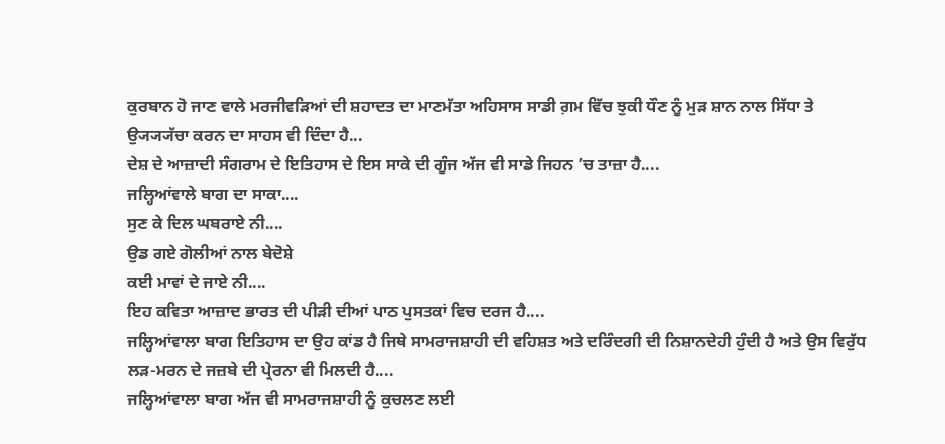ਕੁਰਬਾਨ ਹੋ ਜਾਣ ਵਾਲੇ ਮਰਜੀਵੜਿਆਂ ਦੀ ਸ਼ਹਾਦਤ ਦਾ ਮਾਣਮੱਤਾ ਅਹਿਸਾਸ ਸਾਡੀ ਗ਼ਮ ਵਿੱਚ ਝੁਕੀ ਧੌਣ ਨੂੰ ਮੁੜ ਸ਼ਾਨ ਨਾਲ ਸਿੱਧਾ ਤੇ ਉ੍ਯ੍ਯ੍ਯੱਚਾ ਕਰਨ ਦਾ ਸਾਹਸ ਵੀ ਦਿੰਦਾ ਹੈ...
ਦੇਸ਼ ਦੇ ਆਜ਼ਾਦੀ ਸੰਗਰਾਮ ਦੇ ਇਤਿਹਾਸ ਦੇ ਇਸ ਸਾਕੇ ਦੀ ਗੂੰਜ ਅੱਜ ਵੀ ਸਾਡੇ ਜਿਹਨ ’ਚ ਤਾਜ਼ਾ ਹੈ....
ਜਲ੍ਹਿਆਂਵਾਲੇ ਬਾਗ ਦਾ ਸਾਕਾ....
ਸੁਣ ਕੇ ਦਿਲ ਘਬਰਾਏ ਨੀ....
ਉਡ ਗਏ ਗੋਲੀਆਂ ਨਾਲ ਬੇਦੋਸ਼ੇ
ਕਈ ਮਾਵਾਂ ਦੇ ਜਾਏ ਨੀ....
ਇਹ ਕਵਿਤਾ ਆਜ਼ਾਦ ਭਾਰਤ ਦੀ ਪੀੜੀ ਦੀਆਂ ਪਾਠ ਪੁਸਤਕਾਂ ਵਿਚ ਦਰਜ ਹੈ....
ਜਲ੍ਹਿਆਂਵਾਲਾ ਬਾਗ ਇਤਿਹਾਸ ਦਾ ਉਹ ਕਾਂਡ ਹੈ ਜਿਥੇ ਸਾਮਰਾਜਸ਼ਾਹੀ ਦੀ ਵਹਿਸ਼ਤ ਅਤੇ ਦਰਿੰਦਗੀ ਦੀ ਨਿਸ਼ਾਨਦੇਹੀ ਹੁੰਦੀ ਹੈ ਅਤੇ ਉਸ ਵਿਰੁੱਧ ਲੜ-ਮਰਨ ਦੇ ਜਜ਼ਬੇ ਦੀ ਪ੍ਰੇਰਨਾ ਵੀ ਮਿਲਦੀ ਹੈ....
ਜਲ੍ਹਿਆਂਵਾਲਾ ਬਾਗ ਅੱਜ ਵੀ ਸਾਮਰਾਜਸ਼ਾਹੀ ਨੂੰ ਕੁਚਲਣ ਲਈ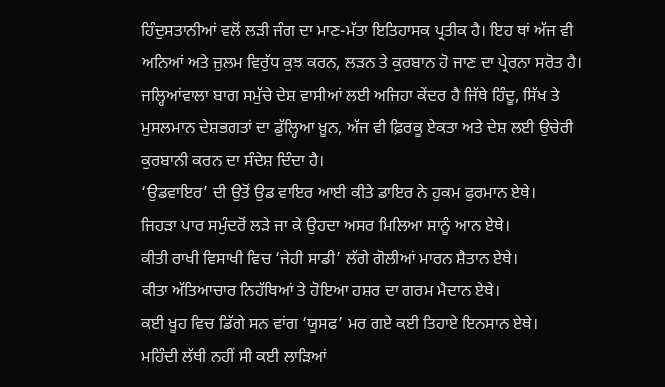ਹਿੰਦੁਸਤਾਨੀਆਂ ਵਲੋਂ ਲੜੀ ਜੰਗ ਦਾ ਮਾਣ-ਮੱਤਾ ਇਤਿਹਾਸਕ ਪ੍ਰਤੀਕ ਹੈ। ਇਹ ਥਾਂ ਅੱਜ ਵੀ ਅਨਿਆਂ ਅਤੇ ਜ਼ੁਲਮ ਵਿਰੁੱਧ ਕੁਝ ਕਰਨ, ਲੜਨ ਤੇ ਕੁਰਬਾਨ ਹੋ ਜਾਣ ਦਾ ਪ੍ਰੇਰਨਾ ਸਰੋਤ ਹੈ।
ਜਲ੍ਹਿਆਂਵਾਲਾ ਬਾਗ ਸਮੁੱਚੇ ਦੇਸ਼ ਵਾਸੀਆਂ ਲਈ ਅਜਿਹਾ ਕੇਂਦਰ ਹੈ ਜਿੱਥੇ ਹਿੰਦੂ, ਸਿੱਖ ਤੇ ਮੁਸਲਮਾਨ ਦੇਸ਼ਭਗਤਾਂ ਦਾ ਡੁੱਲ੍ਹਿਆ ਖ਼ੂਨ, ਅੱਜ ਵੀ ਫ਼ਿਰਕੂ ਏਕਤਾ ਅਤੇ ਦੇਸ਼ ਲਈ ਉਚੇਰੀ ਕੁਰਬਾਨੀ ਕਰਨ ਦਾ ਸੰਦੇਸ਼ ਦਿੰਦਾ ਹੈ।
‘ਉਡਵਾਇਰ’ ਦੀ ਉਤੋਂ ਉਡ ਵਾਇਰ ਆਈ ਕੀਤੇ ਡਾਇਰ ਨੇ ਹੁਕਮ ਫੁਰਮਾਨ ਏਥੇ।
ਜਿਹੜਾ ਪਾਰ ਸਮੁੰਦਰੋਂ ਲੜੇ ਜਾ ਕੇ ਉਹਦਾ ਅਸਰ ਮਿਲਿਆ ਸਾਨੂੰ ਆਨ ਏਥੇ।
ਕੀਤੀ ਰਾਖੀ ਵਿਸਾਖੀ ਵਿਚ ‘ਜੇਹੀ ਸਾਡੀ’ ਲੱਗੇ ਗੋਲੀਆਂ ਮਾਰਨ ਸ਼ੈਤਾਨ ਏਥੇ।
ਕੀਤਾ ਅੱਤਿਆਚਾਰ ਨਿਹੱਥਿਆਂ ਤੇ ਹੋਇਆ ਹਸ਼ਰ ਦਾ ਗਰਮ ਮੈਦਾਨ ਏਥੇ।
ਕਈ ਖੂਹ ਵਿਚ ਡਿੱਗੇ ਸਨ ਵਾਂਗ ‘ਯੂਸਫ’ ਮਰ ਗਏ ਕਈ ਤਿਹਾਏ ਇਨਸਾਨ ਏਥੇ।
ਮਹਿੰਦੀ ਲੱਥੀ ਨਹੀਂ ਸੀ ਕਈ ਲਾੜਿਆਂ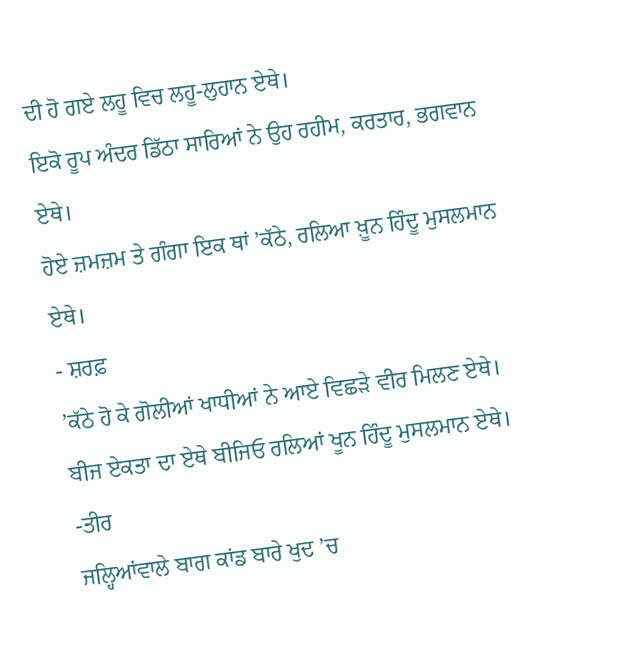ਦੀ ਹੋ ਗਏ ਲਹੂ ਵਿਚ ਲਹੂ-ਲੁਹਾਨ ਏਥੇ।
ਇਕੋ ਰੂਪ ਅੰਦਰ ਡਿੱਠਾ ਸਾਰਿਆਂ ਨੇ ਉਹ ਰਹੀਮ, ਕਰਤਾਰ, ਭਗਵਾਨ ਏਥੇ।
ਹੋਏ ਜ਼ਮਜ਼ਮ ਤੇ ਗੰਗਾ ਇਕ ਥਾਂ ’ਕੱਠੇ, ਰਲਿਆ ਖ਼ੂਨ ਹਿੰਦੂ ਮੁਸਲਮਾਨ ਏਥੇ।
- ਸ਼ਰਫ਼
’ਕੱਠੇ ਹੋ ਕੇ ਗੋਲੀਆਂ ਖਾਧੀਆਂ ਨੇ ਆਏ ਵਿਛੜੇ ਵੀਰ ਮਿਲਣ ਏਥੇ।
ਬੀਜ ਏਕਤਾ ਦਾ ਏਥੇ ਬੀਜਿਓ ਰਲਿਆਂ ਖੂਨ ਹਿੰਦੂ ਮੁਸਲਮਾਨ ਏਥੇ।
-ਤੀਰ
ਜਲ੍ਹਿਆਂਵਾਲੇ ਬਾਗ ਕਾਂਡ ਬਾਰੇ ਖੁਦ ’ਚ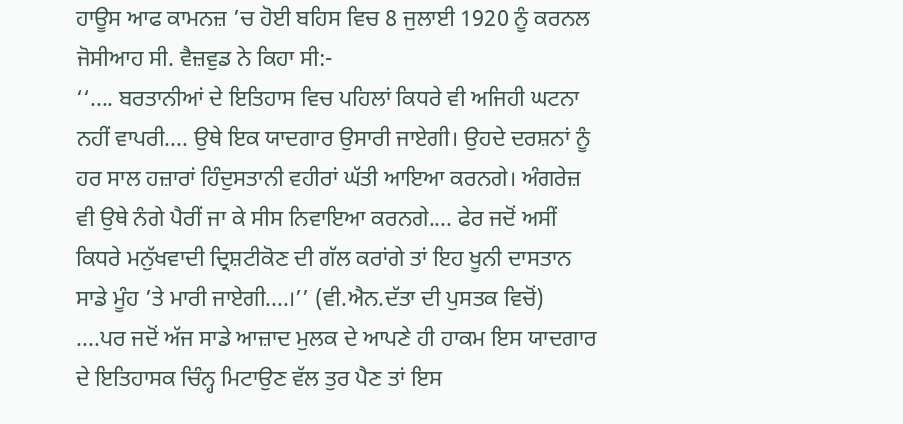ਹਾਊਸ ਆਫ ਕਾਮਨਜ਼ ’ਚ ਹੋਈ ਬਹਿਸ ਵਿਚ 8 ਜੁਲਾਈ 1920 ਨੂੰ ਕਰਨਲ ਜੋਸੀਆਹ ਸੀ. ਵੈਜ਼ਵੁਡ ਨੇ ਕਿਹਾ ਸੀ:-
‘‘.... ਬਰਤਾਨੀਆਂ ਦੇ ਇਤਿਹਾਸ ਵਿਚ ਪਹਿਲਾਂ ਕਿਧਰੇ ਵੀ ਅਜਿਹੀ ਘਟਨਾ ਨਹੀਂ ਵਾਪਰੀ.... ਉਥੇ ਇਕ ਯਾਦਗਾਰ ਉਸਾਰੀ ਜਾਏਗੀ। ਉਹਦੇ ਦਰਸ਼ਨਾਂ ਨੂੰ ਹਰ ਸਾਲ ਹਜ਼ਾਰਾਂ ਹਿੰਦੁਸਤਾਨੀ ਵਹੀਰਾਂ ਘੱਤੀ ਆਇਆ ਕਰਨਗੇ। ਅੰਗਰੇਜ਼ ਵੀ ਉਥੇ ਨੰਗੇ ਪੈਰੀਂ ਜਾ ਕੇ ਸੀਸ ਨਿਵਾਇਆ ਕਰਨਗੇ.... ਫੇਰ ਜਦੋਂ ਅਸੀਂ ਕਿਧਰੇ ਮਨੁੱਖਵਾਦੀ ਦ੍ਰਿਸ਼ਟੀਕੋਣ ਦੀ ਗੱਲ ਕਰਾਂਗੇ ਤਾਂ ਇਹ ਖੂਨੀ ਦਾਸਤਾਨ ਸਾਡੇ ਮੂੰਹ ’ਤੇ ਮਾਰੀ ਜਾਏਗੀ....।’’ (ਵੀ.ਐਨ.ਦੱਤਾ ਦੀ ਪੁਸਤਕ ਵਿਚੋਂ)
....ਪਰ ਜਦੋਂ ਅੱਜ ਸਾਡੇ ਆਜ਼ਾਦ ਮੁਲਕ ਦੇ ਆਪਣੇ ਹੀ ਹਾਕਮ ਇਸ ਯਾਦਗਾਰ ਦੇ ਇਤਿਹਾਸਕ ਚਿੰਨ੍ਹ ਮਿਟਾਉਣ ਵੱਲ ਤੁਰ ਪੈਣ ਤਾਂ ਇਸ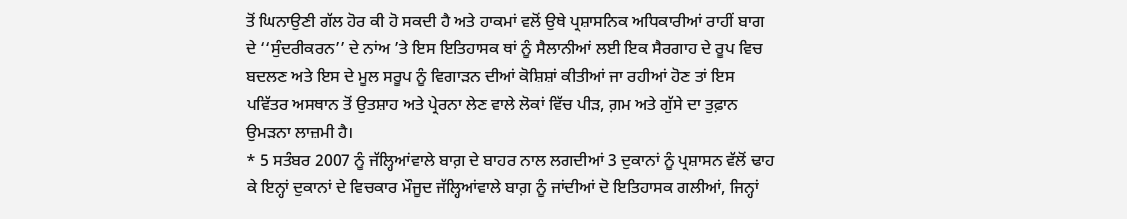ਤੋਂ ਘਿਨਾਉਣੀ ਗੱਲ ਹੋਰ ਕੀ ਹੋ ਸਕਦੀ ਹੈ ਅਤੇ ਹਾਕਮਾਂ ਵਲੋਂ ਉਥੇ ਪ੍ਰਸ਼ਾਸਨਿਕ ਅਧਿਕਾਰੀਆਂ ਰਾਹੀਂ ਬਾਗ ਦੇ ‘‘ਸੁੰਦਰੀਕਰਨ’’ ਦੇ ਨਾਂਅ ’ਤੇ ਇਸ ਇਤਿਹਾਸਕ ਥਾਂ ਨੂੰ ਸੈਲਾਨੀਆਂ ਲਈ ਇਕ ਸੈਰਗਾਹ ਦੇ ਰੂਪ ਵਿਚ ਬਦਲਣ ਅਤੇ ਇਸ ਦੇ ਮੂਲ ਸਰੂਪ ਨੂੰ ਵਿਗਾੜਨ ਦੀਆਂ ਕੋਸ਼ਿਸ਼ਾਂ ਕੀਤੀਆਂ ਜਾ ਰਹੀਆਂ ਹੋਣ ਤਾਂ ਇਸ ਪਵਿੱਤਰ ਅਸਥਾਨ ਤੋਂ ਉਤਸ਼ਾਹ ਅਤੇ ਪ੍ਰੇਰਨਾ ਲੇਣ ਵਾਲੇ ਲੋਕਾਂ ਵਿੱਚ ਪੀੜ, ਗ਼ਮ ਅਤੇ ਗੁੱਸੇ ਦਾ ਤੁਫ਼ਾਨ ਉਮੜਨਾ ਲਾਜ਼ਮੀ ਹੈ।
* 5 ਸਤੰਬਰ 2007 ਨੂੰ ਜੱਲ੍ਹਿਆਂਵਾਲੇ ਬਾਗ਼ ਦੇ ਬਾਹਰ ਨਾਲ ਲਗਦੀਆਂ 3 ਦੁਕਾਨਾਂ ਨੂੰ ਪ੍ਰਸ਼ਾਸਨ ਵੱਲੋਂ ਢਾਹ ਕੇ ਇਨ੍ਹਾਂ ਦੁਕਾਨਾਂ ਦੇ ਵਿਚਕਾਰ ਮੌਜੂਦ ਜੱਲ੍ਹਿਆਂਵਾਲੇ ਬਾਗ਼ ਨੂੰ ਜਾਂਦੀਆਂ ਦੋ ਇਤਿਹਾਸਕ ਗਲੀਆਂ, ਜਿਨ੍ਹਾਂ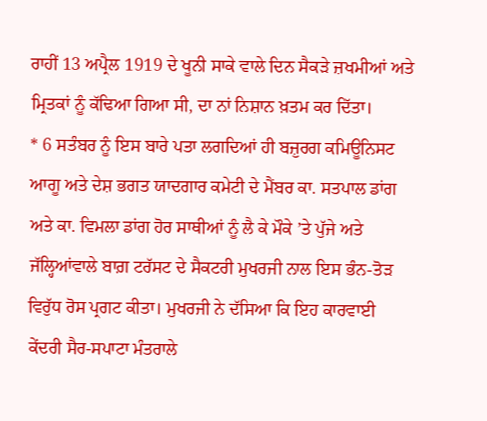ਰਾਹੀਂ 13 ਅਪ੍ਰੈਲ 1919 ਦੇ ਖੂਨੀ ਸਾਕੇ ਵਾਲੇ ਦਿਨ ਸੈਕੜੇ ਜ਼ਖਮੀਆਂ ਅਤੇ ਮ੍ਰਿਤਕਾਂ ਨੂੰ ਕੱਢਿਆ ਗਿਆ ਸੀ, ਦਾ ਨਾਂ ਨਿਸ਼ਾਨ ਖ਼ਤਮ ਕਰ ਦਿੱਤਾ।
* 6 ਸਤੰਬਰ ਨੂੰ ਇਸ ਬਾਰੇ ਪਤਾ ਲਗਦਿਆਂ ਹੀ ਬਜ਼ੁਰਗ ਕਮਿਊਨਿਸਟ ਆਗੂ ਅਤੇ ਦੇਸ਼ ਭਗਤ ਯਾਦਗਾਰ ਕਮੇਟੀ ਦੇ ਮੈਂਬਰ ਕਾ. ਸਤਪਾਲ ਡਾਂਗ ਅਤੇ ਕਾ. ਵਿਮਲਾ ਡਾਂਗ ਹੋਰ ਸਾਥੀਆਂ ਨੂੰ ਲੈ ਕੇ ਮੌਕੇ ’ਤੇ ਪੁੱਜੇ ਅਤੇ ਜੱਲ੍ਹਿਆਂਵਾਲੇ ਬਾਗ਼ ਟਰੱਸਟ ਦੇ ਸੈਕਟਰੀ ਮੁਖਰਜੀ ਨਾਲ ਇਸ ਭੰਨ-ਤੋੜ ਵਿਰੁੱਧ ਰੋਸ ਪ੍ਰਗਟ ਕੀਤਾ। ਮੁਖਰਜੀ ਨੇ ਦੱਸਿਆ ਕਿ ਇਹ ਕਾਰਵਾਈ ਕੇਂਦਰੀ ਸੈਰ-ਸਪਾਟਾ ਮੰਤਰਾਲੇ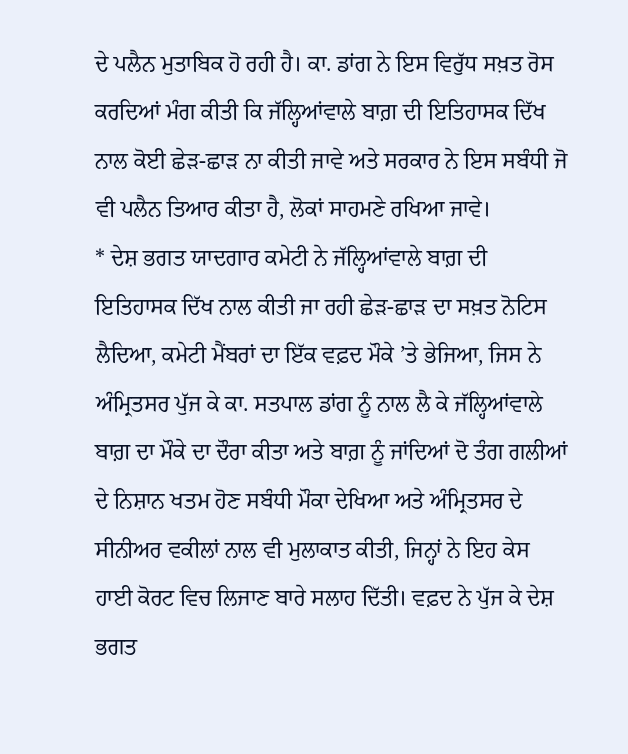ਦੇ ਪਲੈਨ ਮੁਤਾਬਿਕ ਹੋ ਰਹੀ ਹੈ। ਕਾ. ਡਾਂਗ ਨੇ ਇਸ ਵਿਰੁੱਧ ਸਖ਼ਤ ਰੋਸ ਕਰਦਿਆਂ ਮੰਗ ਕੀਤੀ ਕਿ ਜੱਲ੍ਹਿਆਂਵਾਲੇ ਬਾਗ਼ ਦੀ ਇਤਿਹਾਸਕ ਦਿੱਖ ਨਾਲ ਕੋਈ ਛੇੜ-ਛਾੜ ਨਾ ਕੀਤੀ ਜਾਵੇ ਅਤੇ ਸਰਕਾਰ ਨੇ ਇਸ ਸਬੰਧੀ ਜੋ ਵੀ ਪਲੈਨ ਤਿਆਰ ਕੀਤਾ ਹੈ, ਲੋਕਾਂ ਸਾਹਮਣੇ ਰਖਿਆ ਜਾਵੇ।
* ਦੇਸ਼ ਭਗਤ ਯਾਦਗਾਰ ਕਮੇਟੀ ਨੇ ਜੱਲ੍ਹਿਆਂਵਾਲੇ ਬਾਗ਼ ਦੀ ਇਤਿਹਾਸਕ ਦਿੱਖ ਨਾਲ ਕੀਤੀ ਜਾ ਰਹੀ ਛੇੜ-ਛਾੜ ਦਾ ਸਖ਼ਤ ਨੋਟਿਸ ਲੈਦਿਆ, ਕਮੇਟੀ ਮੈਂਬਰਾਂ ਦਾ ਇੱਕ ਵਫ਼ਦ ਮੌਕੇ ’ਤੇ ਭੇਜਿਆ, ਜਿਸ ਨੇ ਅੰਮ੍ਰਿਤਸਰ ਪੁੱਜ ਕੇ ਕਾ. ਸਤਪਾਲ ਡਾਂਗ ਨੂੰ ਨਾਲ ਲੈ ਕੇ ਜੱਲ੍ਹਿਆਂਵਾਲੇ ਬਾਗ਼ ਦਾ ਮੌਕੇ ਦਾ ਦੌਰਾ ਕੀਤਾ ਅਤੇ ਬਾਗ਼ ਨੂੰ ਜਾਂਦਿਆਂ ਦੋ ਤੰਗ ਗਲੀਆਂ ਦੇ ਨਿਸ਼ਾਨ ਖਤਮ ਹੋਣ ਸਬੰਧੀ ਮੌਕਾ ਦੇਖਿਆ ਅਤੇ ਅੰਮ੍ਰਿਤਸਰ ਦੇ ਸੀਨੀਅਰ ਵਕੀਲਾਂ ਨਾਲ ਵੀ ਮੁਲਾਕਾਤ ਕੀਤੀ, ਜਿਨ੍ਹਾਂ ਨੇ ਇਹ ਕੇਸ ਹਾਈ ਕੋਰਟ ਵਿਚ ਲਿਜਾਣ ਬਾਰੇ ਸਲਾਹ ਦਿੱਤੀ। ਵਫ਼ਦ ਨੇ ਪੁੱਜ ਕੇ ਦੇਸ਼ ਭਗਤ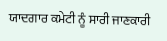ਯਾਦਗਾਰ ਕਮੇਟੀ ਨੂੰ ਸਾਰੀ ਜਾਣਕਾਰੀ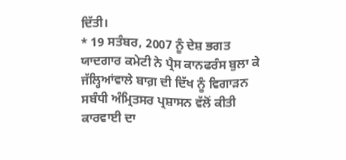ਦਿੱਤੀ।
* 19 ਸਤੰਬਰ, 2007 ਨੂੰ ਦੇਸ਼ ਭਗਤ ਯਾਦਗਾਰ ਕਮੇਟੀ ਨੇ ਪ੍ਰੈਸ ਕਾਨਫਰੰਸ ਬੁਲਾ ਕੇ ਜੱਲ੍ਹਿਆਂਵਾਲੇ ਬਾਗ਼ ਦੀ ਦਿੱਖ ਨੂੰ ਵਿਗਾੜਨ ਸਬੰਧੀ ਅੰਮ੍ਰਿਤਸਰ ਪ੍ਰਸ਼ਾਸਨ ਵੱਲੋਂ ਕੀਤੀ ਕਾਰਵਾਈ ਦਾ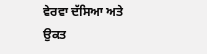ਵੇਰਵਾ ਦੱਸਿਆ ਅਤੇ ਉਕਤ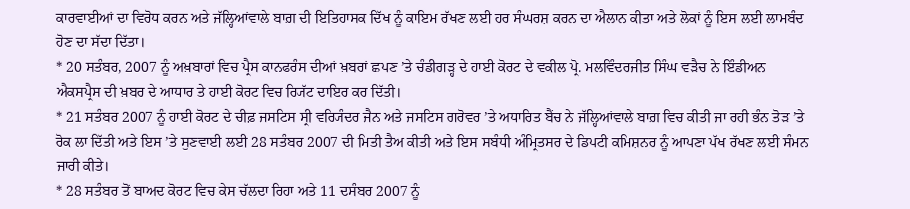ਕਾਰਵਾਈਆਂ ਦਾ ਵਿਰੋਧ ਕਰਨ ਅਤੇ ਜੱਲ੍ਹਿਆਂਵਾਲੇ ਬਾਗ਼ ਦੀ ਇਤਿਹਾਸਕ ਦਿੱਖ ਨੂੰ ਕਾਇਮ ਰੱਖਣ ਲਈ ਹਰ ਸੰਘਰਸ਼ ਕਰਨ ਦਾ ਐਲਾਨ ਕੀਤਾ ਅਤੇ ਲੋਕਾਂ ਨੂੰ ਇਸ ਲਈ ਲਾਮਬੰਦ ਹੋਣ ਦਾ ਸੱਦਾ ਦਿੱਤਾ।
* 20 ਸਤੰਬਰ, 2007 ਨੂੰ ਅਖ਼ਬਾਰਾਂ ਵਿਚ ਪ੍ਰੈਸ ਕਾਨਫਰੰਸ ਦੀਆਂ ਖ਼ਬਰਾਂ ਛਪਣ ’ਤੇ ਚੰਡੀਗੜ੍ਹ ਦੇ ਹਾਈ ਕੋਰਟ ਦੇ ਵਕੀਲ ਪ੍ਰੋ. ਮਲਵਿੰਦਰਜੀਤ ਸਿੰਘ ਵੜੈਚ ਨੇ ਇੰਡੀਅਨ ਐਕਸਪ੍ਰੈਸ ਦੀ ਖ਼ਬਰ ਦੇ ਆਧਾਰ ਤੇ ਹਾਈ ਕੋਰਟ ਵਿਚ ਰ੍ਯਿੱਟ ਦਾਇਰ ਕਰ ਦਿੱਤੀ।
* 21 ਸਤੰਬਰ 2007 ਨੂੰ ਹਾਈ ਕੋਰਟ ਦੇ ਚੀਫ਼ ਜਸਟਿਸ ਸ੍ਰੀ ਵਰ੍ਯਿੰਦਰ ਜੈਨ ਅਤੇ ਜਸਟਿਸ ਗਰੋਵਰ ’ਤੇ ਅਧਾਰਿਤ ਬੈਂਚ ਨੇ ਜੱਲ੍ਹਿਆਂਵਾਲੇ ਬਾਗ਼ ਵਿਚ ਕੀਤੀ ਜਾ ਰਹੀ ਭੰਨ ਤੋੜ ’ਤੇ ਰੋਕ ਲਾ ਦਿੱਤੀ ਅਤੇ ਇਸ ’ਤੇ ਸੁਣਵਾਈ ਲਈ 28 ਸਤੰਬਰ 2007 ਦੀ ਮਿਤੀ ਤੈਅ ਕੀਤੀ ਅਤੇ ਇਸ ਸਬੰਧੀ ਅੰਮ੍ਰਿਤਸਰ ਦੇ ਡਿਪਟੀ ਕਮਿਸ਼ਨਰ ਨੂੰ ਆਪਣਾ ਪੱਖ ਰੱਖਣ ਲਈ ਸੰਮਨ ਜਾਰੀ ਕੀਤੇ।
* 28 ਸਤੰਬਰ ਤੋਂ ਬਾਅਦ ਕੋਰਟ ਵਿਚ ਕੇਸ ਚੱਲਦਾ ਰਿਹਾ ਅਤੇ 11 ਦਸੰਬਰ 2007 ਨੂੰ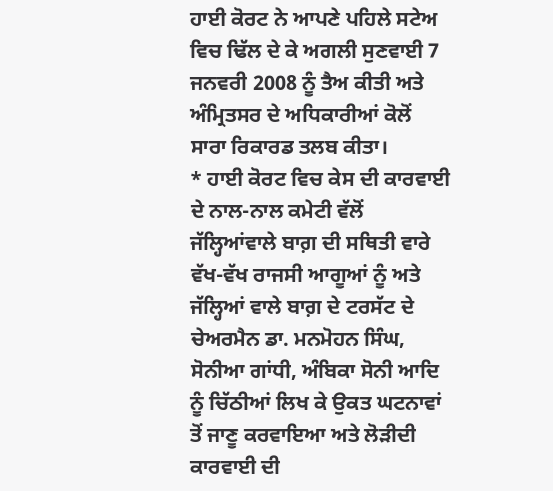ਹਾਈ ਕੋਰਟ ਨੇ ਆਪਣੇ ਪਹਿਲੇ ਸਟੇਅ ਵਿਚ ਢਿੱਲ ਦੇ ਕੇ ਅਗਲੀ ਸੁਣਵਾਈ 7 ਜਨਵਰੀ 2008 ਨੂੰ ਤੈਅ ਕੀਤੀ ਅਤੇ ਅੰਮ੍ਰਿਤਸਰ ਦੇ ਅਧਿਕਾਰੀਆਂ ਕੋਲੋਂ ਸਾਰਾ ਰਿਕਾਰਡ ਤਲਬ ਕੀਤਾ।
* ਹਾਈ ਕੋਰਟ ਵਿਚ ਕੇਸ ਦੀ ਕਾਰਵਾਈ ਦੇ ਨਾਲ-ਨਾਲ ਕਮੇਟੀ ਵੱਲੋਂ ਜੱਲ੍ਹਿਆਂਵਾਲੇ ਬਾਗ਼ ਦੀ ਸਥਿਤੀ ਵਾਰੇ ਵੱਖ-ਵੱਖ ਰਾਜਸੀ ਆਗੂਆਂ ਨੂੰ ਅਤੇ ਜੱਲ੍ਹਿਆਂ ਵਾਲੇ ਬਾਗ਼ ਦੇ ਟਰਸੱਟ ਦੇ ਚੇਅਰਮੈਨ ਡਾ. ਮਨਮੋਹਨ ਸਿੰਘ, ਸੋਨੀਆ ਗਾਂਧੀ, ਅੰਬਿਕਾ ਸੋਨੀ ਆਦਿ ਨੂੰ ਚਿੱਠੀਆਂ ਲਿਖ ਕੇ ਉਕਤ ਘਟਨਾਵਾਂ ਤੋਂ ਜਾਣੂ ਕਰਵਾਇਆ ਅਤੇ ਲੋੜੀਦੀ ਕਾਰਵਾਈ ਦੀ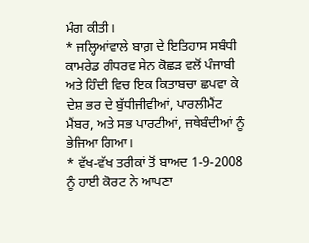ਮੰਗ ਕੀਤੀ।
* ਜਲ੍ਹਿਆਂਵਾਲੇ ਬਾਗ਼ ਦੇ ਇਤਿਹਾਸ ਸਬੰਧੀ ਕਾਮਰੇਡ ਗੰਧਰਵ ਸੇਨ ਕੋਛੜ ਵਲੋਂ ਪੰਜਾਬੀ ਅਤੇ ਹਿੰਦੀ ਵਿਚ ਇਕ ਕਿਤਾਬਚਾ ਛਪਵਾ ਕੇ ਦੇਸ਼ ਭਰ ਦੇ ਬੁੱਧੀਜੀਵੀਆਂ, ਪਾਰਲੀਮੈਂਟ ਮੈਂਬਰ, ਅਤੇ ਸਭ ਪਾਰਟੀਆਂ, ਜਥੇਬੰਦੀਆਂ ਨੂੰ ਭੇਜਿਆ ਗਿਆ।
* ਵੱਖ-ਵੱਖ ਤਰੀਕਾਂ ਤੋਂ ਬਾਅਦ 1-9-2008 ਨੂੰ ਹਾਈ ਕੋਰਟ ਨੇ ਆਪਣਾ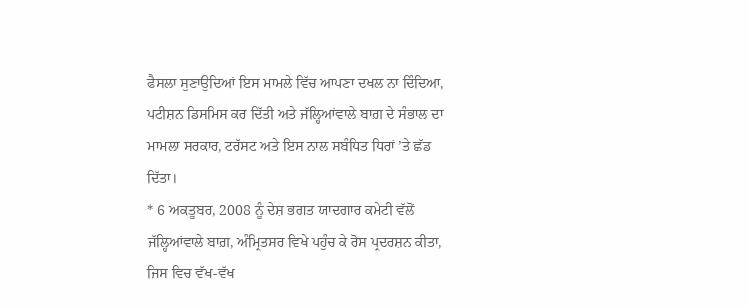ਫੈਸਲਾ ਸੁਣਾਉਦਿਆਂ ਇਸ ਮਾਮਲੇ ਵਿੱਚ ਆਪਣਾ ਦਖਲ ਨਾ ਦਿੰਦਿਆ, ਪਟੀਸ਼ਨ ਡਿਸਮਿਸ ਕਰ ਦਿੱਤੀ ਅਤੇ ਜੱਲ੍ਹਿਆਂਵਾਲੇ ਬਾਗ਼ ਦੇ ਸੰਭਾਲ ਦਾ ਮਾਮਲਾ ਸਰਕਾਰ, ਟਰੱਸਟ ਅਤੇ ਇਸ ਨਾਲ ਸਬੰਧਿਤ ਧਿਰਾਂ ’ਤੇ ਛੱਡ ਦਿੱਤਾ।
* 6 ਅਕਤੂਬਰ, 2008 ਨੂੰ ਦੇਸ਼ ਭਗਤ ਯਾਦਗਾਰ ਕਮੇਟੀ ਵੱਲੋਂ ਜੱਲ੍ਹਿਆਂਵਾਲੇ ਬਾਗ਼, ਅੰਮ੍ਰਿਤਸਰ ਵਿਖੇ ਪਹੁੰਚ ਕੇ ਰੋਸ ਪ੍ਰਦਰਸ਼ਨ ਕੀਤਾ, ਜਿਸ ਵਿਚ ਵੱਖ-ਵੱਖ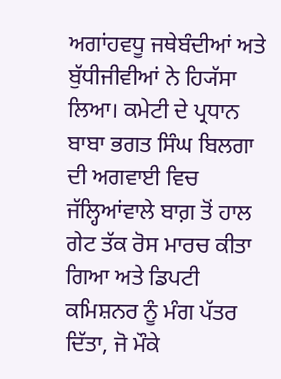ਅਗਾਂਹਵਧੂ ਜਥੇਬੰਦੀਆਂ ਅਤੇ ਬੁੱਧੀਜੀਵੀਆਂ ਨੇ ਹ੍ਯਿੱਸਾ ਲਿਆ। ਕਮੇਟੀ ਦੇ ਪ੍ਰਧਾਨ ਬਾਬਾ ਭਗਤ ਸਿੰਘ ਬਿਲਗਾ ਦੀ ਅਗਵਾਈ ਵਿਚ ਜੱਲ੍ਹਿਆਂਵਾਲੇ ਬਾਗ਼ ਤੋਂ ਹਾਲ ਗੇਟ ਤੱਕ ਰੋਸ ਮਾਰਚ ਕੀਤਾ ਗਿਆ ਅਤੇ ਡਿਪਟੀ ਕਮਿਸ਼ਨਰ ਨੂੰ ਮੰਗ ਪੱਤਰ ਦਿੱਤਾ, ਜੋ ਮੌਕੇ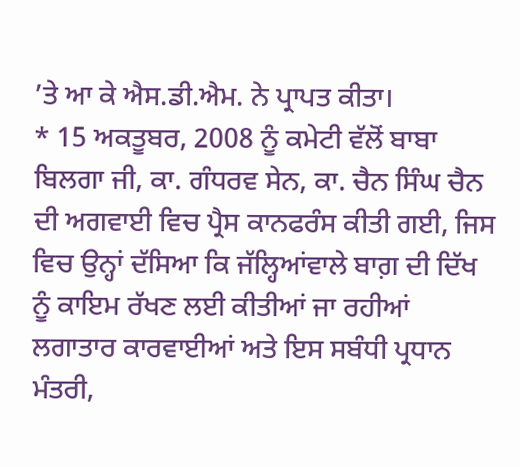’ਤੇ ਆ ਕੇ ਐਸ.ਡੀ.ਐਮ. ਨੇ ਪ੍ਰਾਪਤ ਕੀਤਾ।
* 15 ਅਕਤੂਬਰ, 2008 ਨੂੰ ਕਮੇਟੀ ਵੱਲੋਂ ਬਾਬਾ ਬਿਲਗਾ ਜੀ, ਕਾ. ਗੰਧਰਵ ਸੇਨ, ਕਾ. ਚੈਨ ਸਿੰਘ ਚੈਨ ਦੀ ਅਗਵਾਈ ਵਿਚ ਪ੍ਰੈਸ ਕਾਨਫਰੰਸ ਕੀਤੀ ਗਈ, ਜਿਸ ਵਿਚ ਉਨ੍ਹਾਂ ਦੱਸਿਆ ਕਿ ਜੱਲ੍ਹਿਆਂਵਾਲੇ ਬਾਗ਼ ਦੀ ਦਿੱਖ ਨੂੰ ਕਾਇਮ ਰੱਖਣ ਲਈ ਕੀਤੀਆਂ ਜਾ ਰਹੀਆਂ ਲਗਾਤਾਰ ਕਾਰਵਾਈਆਂ ਅਤੇ ਇਸ ਸਬੰਧੀ ਪ੍ਰਧਾਨ ਮੰਤਰੀ,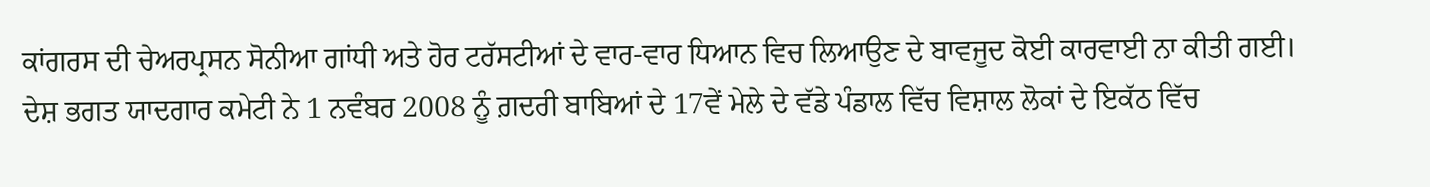ਕਾਂਗਰਸ ਦੀ ਚੇਅਰਪ੍ਰਸਨ ਸੋਨੀਆ ਗਾਂਧੀ ਅਤੇ ਹੋਰ ਟਰੱਸਟੀਆਂ ਦੇ ਵਾਰ-ਵਾਰ ਧਿਆਨ ਵਿਚ ਲਿਆਉਣ ਦੇ ਬਾਵਜੂਦ ਕੋਈ ਕਾਰਵਾਈ ਨਾ ਕੀਤੀ ਗਈ।
ਦੇਸ਼ ਭਗਤ ਯਾਦਗਾਰ ਕਮੇਟੀ ਨੇ 1 ਨਵੰਬਰ 2008 ਨੂੰ ਗ਼ਦਰੀ ਬਾਬਿਆਂ ਦੇ 17ਵੇਂ ਮੇਲੇ ਦੇ ਵੱਡੇ ਪੰਡਾਲ ਵਿੱਚ ਵਿਸ਼ਾਲ ਲੋਕਾਂ ਦੇ ਇਕੱਠ ਵਿੱਚ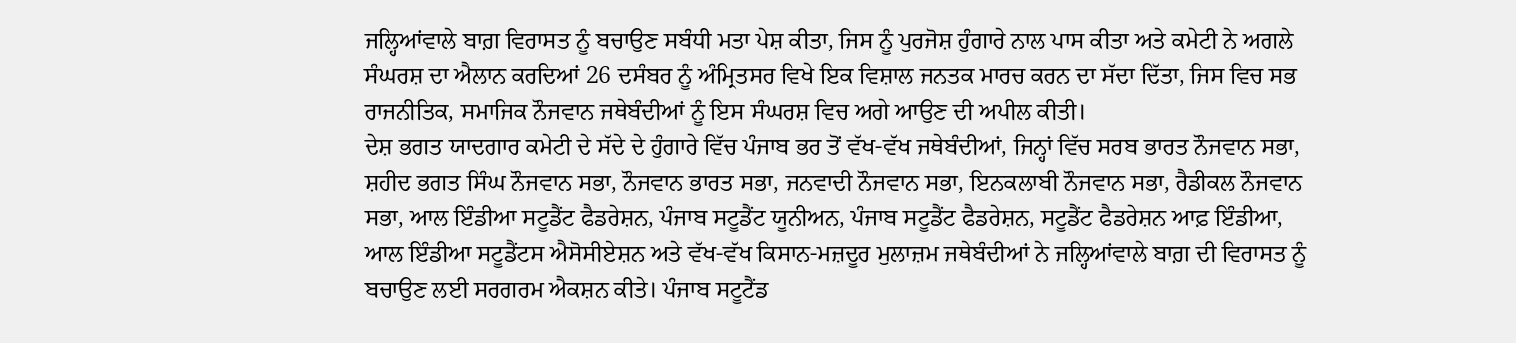ਜਲ੍ਹਿਆਂਵਾਲੇ ਬਾਗ਼ ਵਿਰਾਸਤ ਨੂੰ ਬਚਾਉਣ ਸਬੰਧੀ ਮਤਾ ਪੇਸ਼ ਕੀਤਾ, ਜਿਸ ਨੂੰ ਪੁਰਜੋਸ਼ ਹੁੰਗਾਰੇ ਨਾਲ ਪਾਸ ਕੀਤਾ ਅਤੇ ਕਮੇਟੀ ਨੇ ਅਗਲੇ ਸੰਘਰਸ਼ ਦਾ ਐਲਾਨ ਕਰਦਿਆਂ 26 ਦਸੰਬਰ ਨੂੰ ਅੰਮ੍ਰਿਤਸਰ ਵਿਖੇ ਇਕ ਵਿਸ਼ਾਲ ਜਨਤਕ ਮਾਰਚ ਕਰਨ ਦਾ ਸੱਦਾ ਦਿੱਤਾ, ਜਿਸ ਵਿਚ ਸਭ ਰਾਜਨੀਤਿਕ, ਸਮਾਜਿਕ ਨੌਜਵਾਨ ਜਥੇਬੰਦੀਆਂ ਨੂੰ ਇਸ ਸੰਘਰਸ਼ ਵਿਚ ਅਗੇ ਆਉਣ ਦੀ ਅਪੀਲ ਕੀਤੀ।
ਦੇਸ਼ ਭਗਤ ਯਾਦਗਾਰ ਕਮੇਟੀ ਦੇ ਸੱਦੇ ਦੇ ਹੁੰਗਾਰੇ ਵਿੱਚ ਪੰਜਾਬ ਭਰ ਤੋਂ ਵੱਖ-ਵੱਖ ਜਥੇਬੰਦੀਆਂ, ਜਿਨ੍ਹਾਂ ਵਿੱਚ ਸਰਬ ਭਾਰਤ ਨੌਜਵਾਨ ਸਭਾ, ਸ਼ਹੀਦ ਭਗਤ ਸਿੰਘ ਨੌਜਵਾਨ ਸਭਾ, ਨੌਜਵਾਨ ਭਾਰਤ ਸਭਾ, ਜਨਵਾਦੀ ਨੌਜਵਾਨ ਸਭਾ, ਇਨਕਲਾਬੀ ਨੌਜਵਾਨ ਸਭਾ, ਰੈਡੀਕਲ ਨੌਜਵਾਨ ਸਭਾ, ਆਲ ਇੰਡੀਆ ਸਟੂਡੈਂਟ ਫੈਡਰੇਸ਼ਨ, ਪੰਜਾਬ ਸਟੂਡੈਂਟ ਯੂਨੀਅਨ, ਪੰਜਾਬ ਸਟੂਡੈਂਟ ਫੈਡਰੇਸ਼ਨ, ਸਟੂਡੈਂਟ ਫੈਡਰੇਸ਼ਨ ਆਫ਼ ਇੰਡੀਆ, ਆਲ ਇੰਡੀਆ ਸਟੂਡੈਂਟਸ ਐਸੋਸੀਏਸ਼ਨ ਅਤੇ ਵੱਖ-ਵੱਖ ਕਿਸਾਨ-ਮਜ਼ਦੂਰ ਮੁਲਾਜ਼ਮ ਜਥੇਬੰਦੀਆਂ ਨੇ ਜਲ੍ਹਿਆਂਵਾਲੇ ਬਾਗ਼ ਦੀ ਵਿਰਾਸਤ ਨੂੰ ਬਚਾਉਣ ਲਈ ਸਰਗਰਮ ਐਕਸ਼ਨ ਕੀਤੇ। ਪੰਜਾਬ ਸਟੂਟੈਂਡ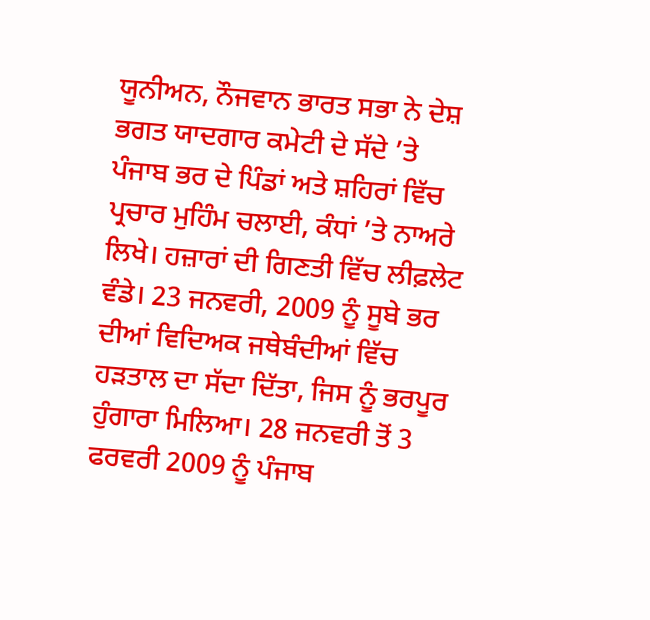ਯੂਨੀਅਨ, ਨੌਜਵਾਨ ਭਾਰਤ ਸਭਾ ਨੇ ਦੇਸ਼ ਭਗਤ ਯਾਦਗਾਰ ਕਮੇਟੀ ਦੇ ਸੱਦੇ ’ਤੇ ਪੰਜਾਬ ਭਰ ਦੇ ਪਿੰਡਾਂ ਅਤੇ ਸ਼ਹਿਰਾਂ ਵਿੱਚ ਪ੍ਰਚਾਰ ਮੁਹਿੰਮ ਚਲਾਈ, ਕੰਧਾਂ ’ਤੇ ਨਾਅਰੇ ਲਿਖੇ। ਹਜ਼ਾਰਾਂ ਦੀ ਗਿਣਤੀ ਵਿੱਚ ਲੀਫ਼ਲੇਟ ਵੰਡੇ। 23 ਜਨਵਰੀ, 2009 ਨੂੰ ਸੂਬੇ ਭਰ ਦੀਆਂ ਵਿਦਿਅਕ ਜਥੇਬੰਦੀਆਂ ਵਿੱਚ ਹੜਤਾਲ ਦਾ ਸੱਦਾ ਦਿੱਤਾ, ਜਿਸ ਨੂੰ ਭਰਪੂਰ ਹੁੰਗਾਰਾ ਮਿਲਿਆ। 28 ਜਨਵਰੀ ਤੋਂ 3 ਫਰਵਰੀ 2009 ਨੂੰ ਪੰਜਾਬ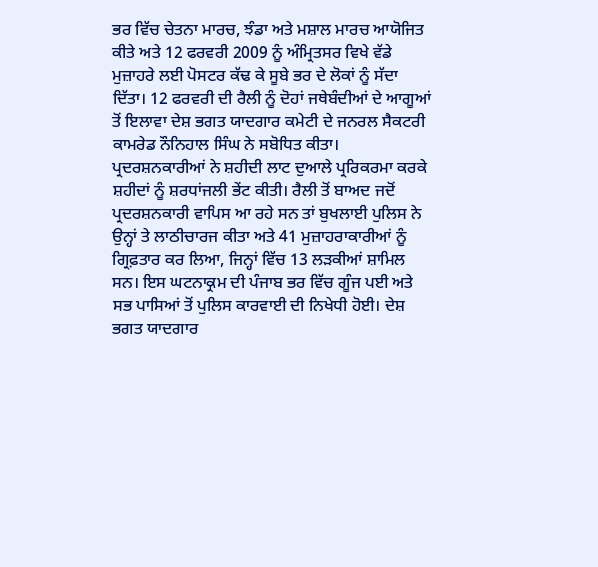ਭਰ ਵਿੱਚ ਚੇਤਨਾ ਮਾਰਚ, ਝੰਡਾ ਅਤੇ ਮਸ਼ਾਲ ਮਾਰਚ ਆਯੋਜਿਤ ਕੀਤੇ ਅਤੇ 12 ਫਰਵਰੀ 2009 ਨੂੰ ਅੰਮ੍ਰਿਤਸਰ ਵਿਖੇ ਵੱਡੇ ਮੁਜ਼ਾਹਰੇ ਲਈ ਪੋਸਟਰ ਕੱਢ ਕੇ ਸੂਬੇ ਭਰ ਦੇ ਲੋਕਾਂ ਨੂੰ ਸੱਦਾ ਦਿੱਤਾ। 12 ਫਰਵਰੀ ਦੀ ਰੈਲੀ ਨੂੰ ਦੋਹਾਂ ਜਥੇਬੰਦੀਆਂ ਦੇ ਆਗੂਆਂ ਤੋਂ ਇਲਾਵਾ ਦੇਸ਼ ਭਗਤ ਯਾਦਗਾਰ ਕਮੇਟੀ ਦੇ ਜਨਰਲ ਸੈਕਟਰੀ ਕਾਮਰੇਡ ਨੌਨਿਹਾਲ ਸਿੰਘ ਨੇ ਸਬੋਧਿਤ ਕੀਤਾ। ਪ੍ਰਦਰਸ਼ਨਕਾਰੀਆਂ ਨੇ ਸ਼ਹੀਦੀ ਲਾਟ ਦੁਆਲੇ ਪ੍ਰਰਿਕਰਮਾ ਕਰਕੇ ਸ਼ਹੀਦਾਂ ਨੂੰ ਸ਼ਰਧਾਂਜਲੀ ਭੇਂਟ ਕੀਤੀ। ਰੈਲੀ ਤੋਂ ਬਾਅਦ ਜਦੋਂ ਪ੍ਰਦਰਸ਼ਨਕਾਰੀ ਵਾਪਿਸ ਆ ਰਹੇ ਸਨ ਤਾਂ ਬੁਖਲਾਈ ਪੁਲਿਸ ਨੇ ਉਨ੍ਹਾਂ ਤੇ ਲਾਠੀਚਾਰਜ ਕੀਤਾ ਅਤੇ 41 ਮੁਜ਼ਾਹਰਾਕਾਰੀਆਂ ਨੂੰ ਗ੍ਰਿਫ਼ਤਾਰ ਕਰ ਲਿਆ, ਜਿਨ੍ਹਾਂ ਵਿੱਚ 13 ਲੜਕੀਆਂ ਸ਼ਾਮਿਲ ਸਨ। ਇਸ ਘਟਨਾਕ੍ਰਮ ਦੀ ਪੰਜਾਬ ਭਰ ਵਿੱਚ ਗੂੰਜ ਪਈ ਅਤੇ ਸਭ ਪਾਸਿਆਂ ਤੋਂ ਪੁਲਿਸ ਕਾਰਵਾਈ ਦੀ ਨਿਖੇਧੀ ਹੋਈ। ਦੇਸ਼ ਭਗਤ ਯਾਦਗਾਰ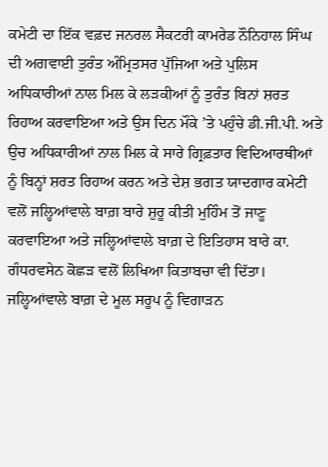ਕਮੇਟੀ ਦਾ ਇੱਕ ਵਫ਼ਦ ਜਨਰਲ ਸੈਕਟਰੀ ਕਾਮਰੇਡ ਨੌਨਿਹਾਲ ਸਿੰਘ ਦੀ ਅਗਵਾਈ ਤੁਰੰਤ ਅੰਮ੍ਰਿਤਸਰ ਪੁੱਜਿਆ ਅਤੇ ਪੁਲਿਸ ਅਧਿਕਾਰੀਆਂ ਨਾਲ ਮਿਲ ਕੇ ਲੜਕੀਆਂ ਨੂੰ ਤੁਰੰਤ ਬਿਨਾਂ ਸ਼ਰਤ ਰਿਹਾਅ ਕਰਵਾਇਆ ਅਤੇ ਉਸ ਦਿਨ ਮੌਕੇ ’ਤੇ ਪਹੁੰਚੇ ਡੀ.ਜੀ.ਪੀ. ਅਤੇ ਉਚ ਅਧਿਕਾਰੀਆਂ ਨਾਲ ਮਿਲ ਕੇ ਸਾਰੇ ਗ੍ਰਿਫ਼ਤਾਰ ਵਿਦਿਆਰਥੀਆਂ ਨੂੰ ਬਿਨ੍ਹਾਂ ਸ਼ਰਤ ਰਿਹਾਅ ਕਰਨ ਅਤੇ ਦੇਸ਼ ਭਗਤ ਯਾਦਗਾਰ ਕਮੇਟੀ ਵਲੋਂ ਜਲ੍ਹਿਆਂਵਾਲੇ ਬਾਗ਼ ਬਾਰੇ ਸ਼ੁਰੂ ਕੀਤੀ ਮੁਹਿੰਮ ਤੋਂ ਜਾਣੂ ਕਰਵਾਇਆ ਅਤੇ ਜਲ੍ਹਿਆਂਵਾਲੇ ਬਾਗ਼ ਦੇ ਇਤਿਹਾਸ ਬਾਰੇ ਕਾ. ਗੰਧਰਵਸੇਨ ਕੋਛੜ ਵਲੋਂ ਲਿਖਿਆ ਕਿਤਾਬਚਾ ਵੀ ਦਿੱਤਾ।
ਜਲ੍ਹਿਆਂਵਾਲੇ ਬਾਗ਼ ਦੇ ਮੂਲ ਸਰੂਪ ਨੂੰ ਵਿਗਾੜਨ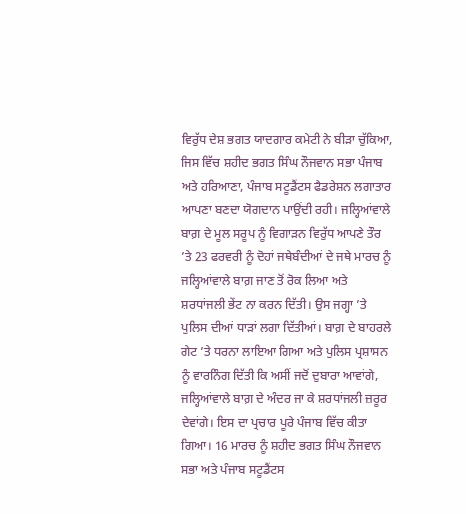ਵਿਰੁੱਧ ਦੇਸ਼ ਭਗਤ ਯਾਦਗਾਰ ਕਮੇਟੀ ਨੇ ਬੀੜਾ ਚੁੱਕਿਆ, ਜਿਸ ਵਿੱਚ ਸ਼ਹੀਦ ਭਗਤ ਸਿੰਘ ਨੌਜਵਾਨ ਸਭਾ ਪੰਜਾਬ ਅਤੇ ਹਰਿਆਣਾ, ਪੰਜਾਬ ਸਟੂਡੈਂਟਸ ਫੈਡਰੇਸ਼ਨ ਲਗਾਤਾਰ ਆਪਣਾ ਬਣਦਾ ਯੋਗਦਾਨ ਪਾਉਂਦੀ ਰਹੀ। ਜਲ੍ਹਿਆਂਵਾਲੇ ਬਾਗ਼ ਦੇ ਮੂਲ ਸਰੂਪ ਨੂੰ ਵਿਗਾੜਨ ਵਿਰੁੱਧ ਆਪਣੇ ਤੌਰ ’ਤੇ 23 ਫਰਵਰੀ ਨੂੰ ਦੋਹਾਂ ਜਥੇਬੰਦੀਆਂ ਦੇ ਜਥੇ ਮਾਰਚ ਨੂੰ ਜਲ੍ਹਿਆਂਵਾਲੇ ਬਾਗ਼ ਜਾਣ ਤੋਂ ਰੋਕ ਲਿਆ ਅਤੇ ਸ਼ਰਧਾਂਜਲੀ ਭੇਂਟ ਨਾ ਕਰਨ ਦਿੱਤੀ। ਉਸ ਜਗ੍ਹਾ ’ਤੇ ਪੁਲਿਸ ਦੀਆਂ ਧਾੜਾਂ ਲਗਾ ਦਿੱਤੀਆਂ। ਬਾਗ਼ ਦੇ ਬਾਹਰਲੇ ਗੇਟ ’ਤੇ ਧਰਨਾ ਲਾਇਆ ਗਿਆ ਅਤੇ ਪੁਲਿਸ ਪ੍ਰਸ਼ਾਸਨ ਨੂੰ ਵਾਰਨਿੰਗ ਦਿੱਤੀ ਕਿ ਅਸੀਂ ਜਦੋਂ ਦੁਬਾਰਾ ਆਵਾਂਗੇ, ਜਲ੍ਹਿਆਂਵਾਲੇ ਬਾਗ਼ ਦੇ ਅੰਦਰ ਜਾ ਕੇ ਸ਼ਰਧਾਂਜਲੀ ਜ਼ਰੂਰ ਦੇਵਾਂਗੇ। ਇਸ ਦਾ ਪ੍ਰਚਾਰ ਪੂਰੇ ਪੰਜਾਬ ਵਿੱਚ ਕੀਤਾ ਗਿਆ। 16 ਮਾਰਚ ਨੂੰ ਸ਼ਹੀਦ ਭਗਤ ਸਿੰਘ ਨੌਜਵਾਨ ਸਭਾ ਅਤੇ ਪੰਜਾਬ ਸਟੂਡੈਂਟਸ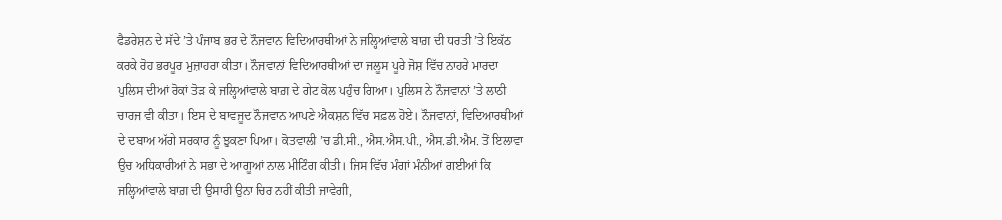ਫੈਡਰੇਸ਼ਨ ਦੇ ਸੱਦੇ ’ਤੇ ਪੰਜਾਬ ਭਰ ਦੇ ਨੌਜਵਾਨ ਵਿਦਿਆਰਥੀਆਂ ਨੇ ਜਲ੍ਹਿਆਂਵਾਲੇ ਬਾਗ਼ ਦੀ ਧਰਤੀ ’ਤੇ ਇਕੱਠ ਕਰਕੇ ਰੋਹ ਭਰਪੂਰ ਮੁਜ਼ਾਹਰਾ ਕੀਤਾ। ਨੌਜਵਾਨਾਂ ਵਿਦਿਆਰਥੀਆਂ ਦਾ ਜਲੂਸ ਪੂਰੇ ਜੋਸ਼ ਵਿੱਚ ਨਾਹਰੇ ਮਾਰਦਾ ਪੁਲਿਸ ਦੀਆਂ ਰੋਕਾਂ ਤੋੜ ਕੇ ਜਲ੍ਹਿਆਂਵਾਲੇ ਬਾਗ਼ ਦੇ ਗੇਟ ਕੋਲ ਪਹੁੰਚ ਗਿਆ। ਪੁਲਿਸ ਨੇ ਨੌਜਵਾਨਾਂ ’ਤੇ ਲਾਠੀ ਚਾਰਜ ਵੀ ਕੀਤਾ। ਇਸ ਦੇ ਬਾਵਜੂਦ ਨੌਜਵਾਨ ਆਪਣੇ ਐਕਸ਼ਨ ਵਿੱਚ ਸਫ਼ਲ ਹੋਏ। ਨੌਜਵਾਨਾਂ, ਵਿਦਿਆਰਥੀਆਂ ਦੇ ਦਬਾਅ ਅੱਗੇ ਸਰਕਾਰ ਨੂੰ ਝੁਕਣਾ ਪਿਆ। ਕੋਤਵਾਲੀ ’ਚ ਡੀ.ਸੀ., ਐਸ.ਐਸ.ਪੀ., ਐਸ.ਡੀ.ਐਮ. ਤੋਂ ਇਲਾਵਾ ਉਚ ਅਧਿਕਾਰੀਆਂ ਨੇ ਸਭਾ ਦੇ ਆਗੂਆਂ ਨਾਲ ਮੀਟਿੰਗ ਕੀਤੀ। ਜਿਸ ਵਿੱਚ ਮੰਗਾਂ ਮੰਨੀਆਂ ਗਈਆਂ ਕਿ ਜਲ੍ਹਿਆਂਵਾਲੇ ਬਾਗ਼ ਦੀ ਉਸਾਰੀ ਉਨਾ ਚਿਰ ਨਹੀਂ ਕੀਤੀ ਜਾਵੇਗੀ,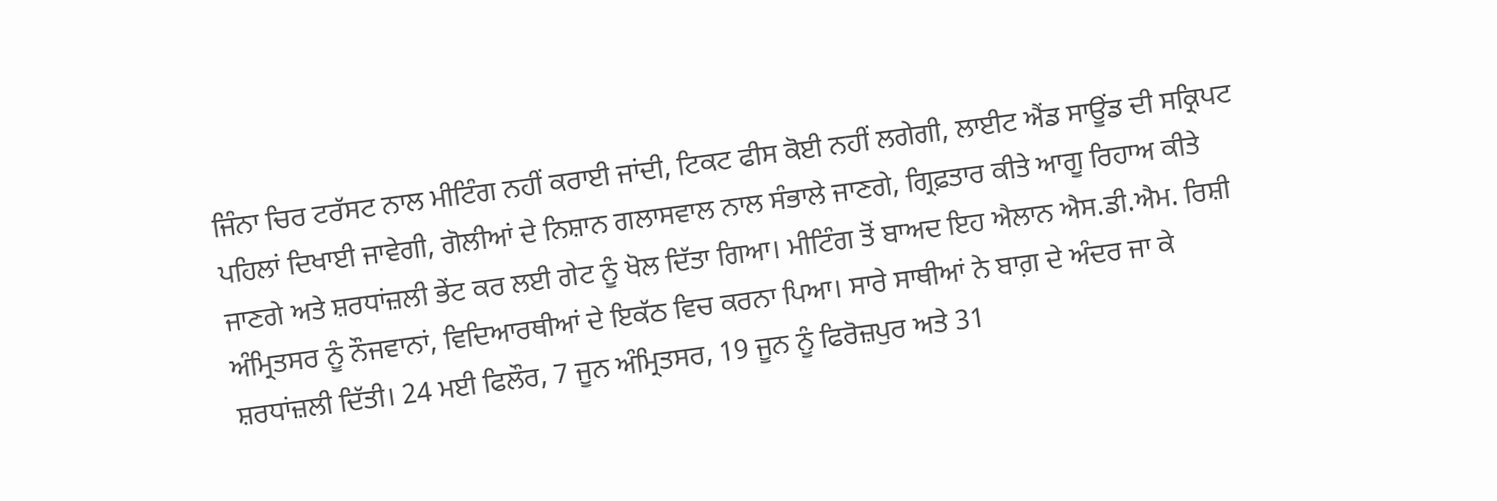ਜਿੰਨਾ ਚਿਰ ਟਰੱਸਟ ਨਾਲ ਮੀਟਿੰਗ ਨਹੀਂ ਕਰਾਈ ਜਾਂਦੀ, ਟਿਕਟ ਫੀਸ ਕੋਈ ਨਹੀਂ ਲਗੇਗੀ, ਲਾਈਟ ਐਂਡ ਸਾਊਂਡ ਦੀ ਸਕ੍ਰਿਪਟ ਪਹਿਲਾਂ ਦਿਖਾਈ ਜਾਵੇਗੀ, ਗੋਲੀਆਂ ਦੇ ਨਿਸ਼ਾਨ ਗਲਾਸਵਾਲ ਨਾਲ ਸੰਭਾਲੇ ਜਾਣਗੇ, ਗ੍ਰਿਫ਼ਤਾਰ ਕੀਤੇ ਆਗੂ ਰਿਹਾਅ ਕੀਤੇ ਜਾਣਗੇ ਅਤੇ ਸ਼ਰਧਾਂਜ਼ਲੀ ਭੇਂਟ ਕਰ ਲਈ ਗੇਟ ਨੂੰ ਖੋਲ ਦਿੱਤਾ ਗਿਆ। ਮੀਟਿੰਗ ਤੋਂ ਬਾਅਦ ਇਹ ਐਲਾਨ ਐਸ.ਡੀ.ਐਮ. ਰਿਸ਼ੀ ਅੰਮ੍ਰਿਤਸਰ ਨੂੰ ਨੌਜਵਾਨਾਂ, ਵਿਦਿਆਰਥੀਆਂ ਦੇ ਇਕੱਠ ਵਿਚ ਕਰਨਾ ਪਿਆ। ਸਾਰੇ ਸਾਥੀਆਂ ਨੇ ਬਾਗ਼ ਦੇ ਅੰਦਰ ਜਾ ਕੇ ਸ਼ਰਧਾਂਜ਼ਲੀ ਦਿੱਤੀ। 24 ਮਈ ਫਿਲੌਰ, 7 ਜੂਨ ਅੰਮ੍ਰਿਤਸਰ, 19 ਜੂਨ ਨੂੰ ਫਿਰੋਜ਼ਪੁਰ ਅਤੇ 31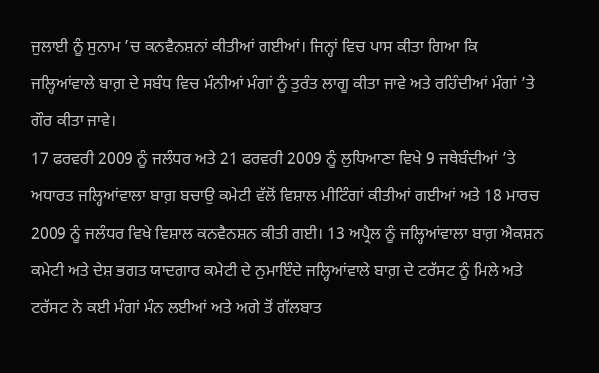ਜੁਲਾਈ ਨੂੰ ਸੁਨਾਮ ’ਚ ਕਨਵੈਨਸ਼ਨਾਂ ਕੀਤੀਆਂ ਗਈਆਂ। ਜਿਨ੍ਹਾਂ ਵਿਚ ਪਾਸ ਕੀਤਾ ਗਿਆ ਕਿ ਜਲ੍ਹਿਆਂਵਾਲੇ ਬਾਗ਼ ਦੇ ਸਬੰਧ ਵਿਚ ਮੰਨੀਆਂ ਮੰਗਾਂ ਨੂੰ ਤੁਰੰਤ ਲਾਗੂ ਕੀਤਾ ਜਾਵੇ ਅਤੇ ਰਹਿੰਦੀਆਂ ਮੰਗਾਂ ’ਤੇ ਗੌਰ ਕੀਤਾ ਜਾਵੇ।
17 ਫਰਵਰੀ 2009 ਨੂੰ ਜਲੰਧਰ ਅਤੇ 21 ਫਰਵਰੀ 2009 ਨੂੰ ਲੁਧਿਆਣਾ ਵਿਖੇ 9 ਜਥੇਬੰਦੀਆਂ ’ਤੇ ਅਧਾਰਤ ਜਲ੍ਹਿਆਂਵਾਲਾ ਬਾਗ਼ ਬਚਾਉ ਕਮੇਟੀ ਵੱਲੋਂ ਵਿਸ਼ਾਲ ਮੀਟਿੰਗਾਂ ਕੀਤੀਆਂ ਗਈਆਂ ਅਤੇ 18 ਮਾਰਚ 2009 ਨੂੰ ਜਲੰਧਰ ਵਿਖੇ ਵਿਸ਼ਾਲ ਕਨਵੈਨਸ਼ਨ ਕੀਤੀ ਗਈ। 13 ਅਪ੍ਰੈਲ ਨੂੰ ਜਲ੍ਹਿਆਂਵਾਲਾ ਬਾਗ਼ ਐਕਸ਼ਨ ਕਮੇਟੀ ਅਤੇ ਦੇਸ਼ ਭਗਤ ਯਾਦਗਾਰ ਕਮੇਟੀ ਦੇ ਨੁਮਾਇੰਦੇ ਜਲ੍ਹਿਆਂਵਾਲੇ ਬਾਗ਼ ਦੇ ਟਰੱਸਟ ਨੂੰ ਮਿਲੇ ਅਤੇ ਟਰੱਸਟ ਨੇ ਕਈ ਮੰਗਾਂ ਮੰਨ ਲਈਆਂ ਅਤੇ ਅਗੇ ਤੋਂ ਗੱਲਬਾਤ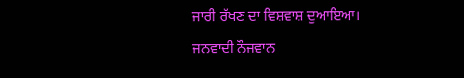ਜਾਰੀ ਰੱਖਣ ਦਾ ਵਿਸ਼ਵਾਸ਼ ਦੁਆਇਆ।
ਜਨਵਾਦੀ ਨੌਜਵਾਨ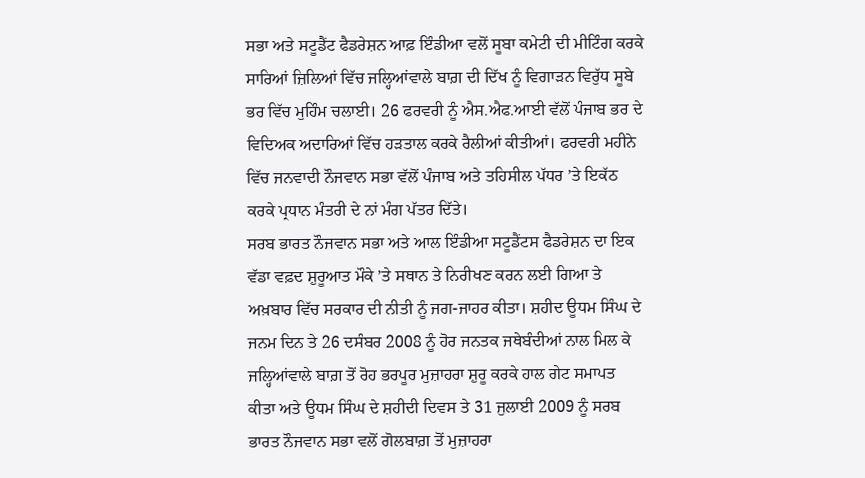ਸਭਾ ਅਤੇ ਸਟੂਡੈਂਟ ਫੈਡਰੇਸ਼ਨ ਆਫ਼ ਇੰਡੀਆ ਵਲੋਂ ਸੂਬਾ ਕਮੇਟੀ ਦੀ ਮੀਟਿੰਗ ਕਰਕੇ ਸਾਰਿਆਂ ਜ਼ਿਲਿਆਂ ਵਿੱਚ ਜਲ੍ਹਿਆਂਵਾਲੇ ਬਾਗ਼ ਦੀ ਦਿੱਖ ਨੂੰ ਵਿਗਾੜਨ ਵਿਰੁੱਧ ਸੂਬੇ ਭਰ ਵਿੱਚ ਮੁਹਿੰਮ ਚਲਾਈ। 26 ਫਰਵਰੀ ਨੂੰ ਐਸ.ਐਫ.ਆਈ ਵੱਲੋਂ ਪੰਜਾਬ ਭਰ ਦੇ ਵਿਦਿਅਕ ਅਦਾਰਿਆਂ ਵਿੱਚ ਹੜਤਾਲ ਕਰਕੇ ਰੈਲੀਆਂ ਕੀਤੀਆਂ। ਫਰਵਰੀ ਮਹੀਨੇ ਵਿੱਚ ਜਨਵਾਦੀ ਨੌਜਵਾਨ ਸਭਾ ਵੱਲੋਂ ਪੰਜਾਬ ਅਤੇ ਤਹਿਸੀਲ ਪੱਧਰ ’ਤੇ ਇਕੱਠ ਕਰਕੇ ਪ੍ਰਧਾਨ ਮੰਤਰੀ ਦੇ ਨਾਂ ਮੰਗ ਪੱਤਰ ਦਿੱਤੇ।
ਸਰਬ ਭਾਰਤ ਨੌਜਵਾਨ ਸਭਾ ਅਤੇ ਆਲ ਇੰਡੀਆ ਸਟੂਡੈਂਟਸ ਫੈਡਰੇਸ਼ਨ ਦਾ ਇਕ ਵੱਡਾ ਵਫ਼ਦ ਸ਼ੁਰੂਆਤ ਮੌਕੇ ’ਤੇ ਸਥਾਨ ਤੇ ਨਿਰੀਖਣ ਕਰਨ ਲਈ ਗਿਆ ਤੇ ਅਖ਼ਬਾਰ ਵਿੱਚ ਸਰਕਾਰ ਦੀ ਨੀਤੀ ਨੂੰ ਜਗ-ਜਾਹਰ ਕੀਤਾ। ਸ਼ਹੀਦ ਊਧਮ ਸਿੰਘ ਦੇ ਜਨਮ ਦਿਨ ਤੇ 26 ਦਸੰਬਰ 2008 ਨੂੰ ਹੋਰ ਜਨਤਕ ਜਥੇਬੰਦੀਆਂ ਨਾਲ ਮਿਲ ਕੇ ਜਲ੍ਹਿਆਂਵਾਲੇ ਬਾਗ਼ ਤੋਂ ਰੋਹ ਭਰਪੂਰ ਮੁਜ਼ਾਹਰਾ ਸ਼ੁਰੂ ਕਰਕੇ ਹਾਲ ਗੇਟ ਸਮਾਪਤ ਕੀਤਾ ਅਤੇ ਊਧਮ ਸਿੰਘ ਦੇ ਸ਼ਹੀਦੀ ਦਿਵਸ ਤੇ 31 ਜੁਲਾਈ 2009 ਨੂੰ ਸਰਬ ਭਾਰਤ ਨੌਜਵਾਨ ਸਭਾ ਵਲੋਂ ਗੋਲਬਾਗ਼ ਤੋਂ ਮੁਜ਼ਾਹਰਾ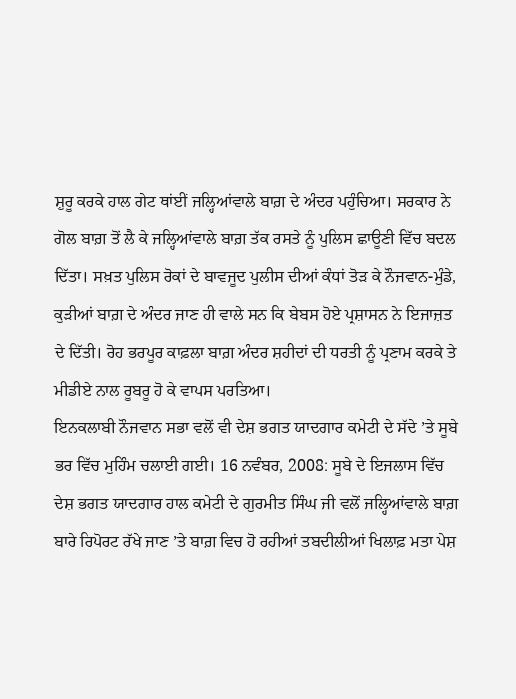ਸ਼ੁਰੂ ਕਰਕੇ ਹਾਲ ਗੇਟ ਥਾਂਈਂ ਜਲ੍ਹਿਆਂਵਾਲੇ ਬਾਗ਼ ਦੇ ਅੰਦਰ ਪਹੁੰਚਿਆ। ਸਰਕਾਰ ਨੇ ਗੋਲ ਬਾਗ਼ ਤੋਂ ਲੈ ਕੇ ਜਲ੍ਹਿਆਂਵਾਲੇ ਬਾਗ਼ ਤੱਕ ਰਸਤੇ ਨੂੰ ਪੁਲਿਸ ਛਾਊਣੀ ਵਿੱਚ ਬਦਲ ਦਿੱਤਾ। ਸਖ਼ਤ ਪੁਲਿਸ ਰੋਕਾਂ ਦੇ ਬਾਵਜੂਦ ਪੁਲੀਸ ਦੀਆਂ ਕੰਧਾਂ ਤੋੜ ਕੇ ਨੌਜਵਾਨ-ਮੁੰਡੇ, ਕੁੜੀਆਂ ਬਾਗ਼ ਦੇ ਅੰਦਰ ਜਾਣ ਹੀ ਵਾਲੇ ਸਨ ਕਿ ਬੇਬਸ ਹੋਏ ਪ੍ਰਸ਼ਾਸਨ ਨੇ ਇਜਾਜ਼ਤ ਦੇ ਦਿੱਤੀ। ਰੋਹ ਭਰਪੂਰ ਕਾਫ਼ਲਾ ਬਾਗ਼ ਅੰਦਰ ਸ਼ਹੀਦਾਂ ਦੀ ਧਰਤੀ ਨੂੰ ਪ੍ਰਣਾਮ ਕਰਕੇ ਤੇ ਮੀਡੀਏ ਨਾਲ ਰੂਬਰੂ ਹੋ ਕੇ ਵਾਪਸ ਪਰਤਿਆ।
ਇਨਕਲਾਬੀ ਨੌਜਵਾਨ ਸਭਾ ਵਲੋਂ ਵੀ ਦੇਸ਼ ਭਗਤ ਯਾਦਗਾਰ ਕਮੇਟੀ ਦੇ ਸੱਦੇ ’ਤੇ ਸੂਬੇ ਭਰ ਵਿੱਚ ਮੁਹਿੰਮ ਚਲਾਈ ਗਈ। 16 ਨਵੰਬਰ, 2008: ਸੂਬੇ ਦੇ ਇਜਲਾਸ ਵਿੱਚ ਦੇਸ਼ ਭਗਤ ਯਾਦਗਾਰ ਹਾਲ ਕਮੇਟੀ ਦੇ ਗੁਰਮੀਤ ਸਿੰਘ ਜੀ ਵਲੋਂ ਜਲ੍ਹਿਆਂਵਾਲੇ ਬਾਗ਼ ਬਾਰੇ ਰਿਪੋਰਟ ਰੱਖੇ ਜਾਣ ’ਤੇ ਬਾਗ਼ ਵਿਚ ਹੋ ਰਹੀਆਂ ਤਬਦੀਲੀਆਂ ਖਿਲਾਫ਼ ਮਤਾ ਪੇਸ਼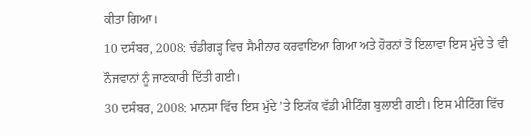ਕੀਤਾ ਗਿਆ।
10 ਦਸੰਬਰ, 2008: ਚੰਡੀਗੜ੍ਹ ਵਿਚ ਸੈਮੀਨਾਰ ਕਰਵਾਇਆ ਗਿਆ ਅਤੇ ਹੋਰਨਾਂ ਤੋਂ ਇਲਾਵਾ ਇਸ ਮੁੱਦੇ ਤੇ ਵੀ ਨੌਜਵਾਨਾਂ ਨੂੰ ਜਾਣਕਾਰੀ ਦਿੱਤੀ ਗਈ।
30 ਦਸੰਬਰ, 2008: ਮਾਨਸਾ ਵਿੱਚ ਇਸ ਮੁੱਦੇ ’ਤੇ ਇ੍ਯੱਕ ਵੱਡੀ ਮੀਟਿੰਗ ਬੁਲਾਈ ਗਈ। ਇਸ ਮੀਟਿੰਗ ਵਿੱਚ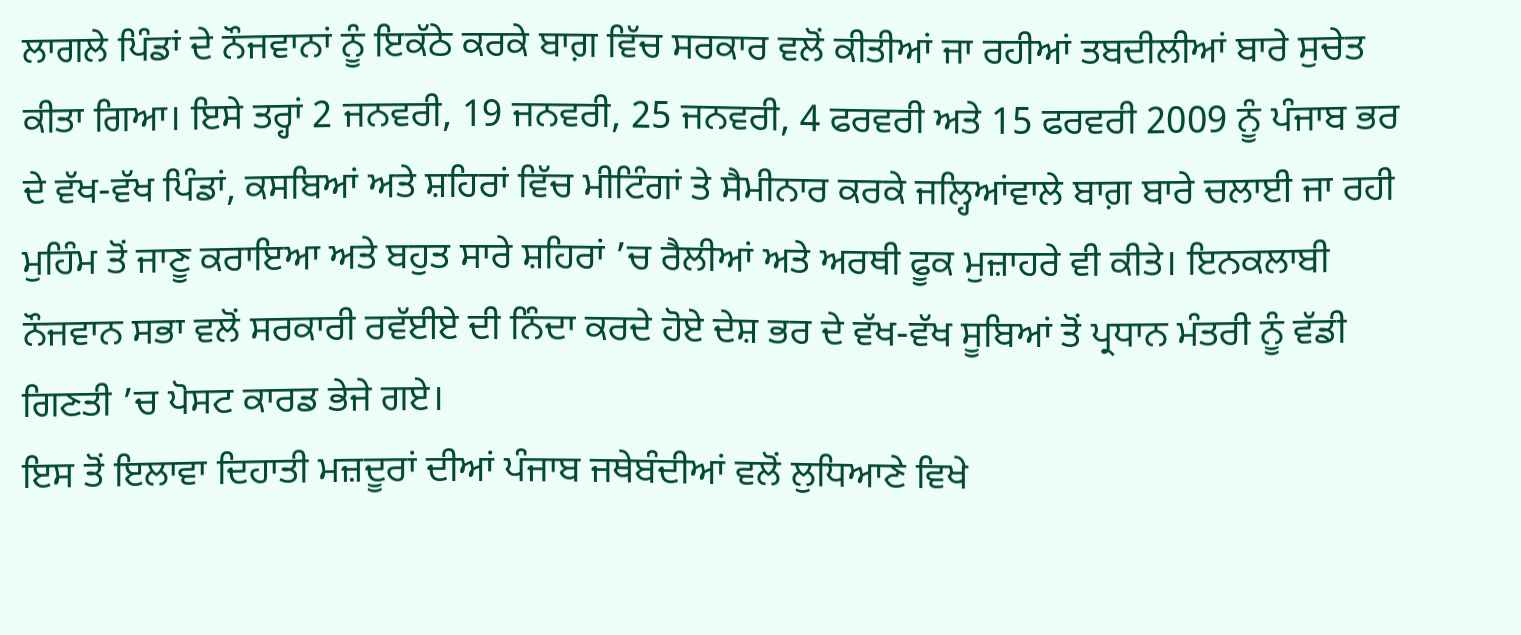ਲਾਗਲੇ ਪਿੰਡਾਂ ਦੇ ਨੌਜਵਾਨਾਂ ਨੂੰ ਇਕੱਠੇ ਕਰਕੇ ਬਾਗ਼ ਵਿੱਚ ਸਰਕਾਰ ਵਲੋਂ ਕੀਤੀਆਂ ਜਾ ਰਹੀਆਂ ਤਬਦੀਲੀਆਂ ਬਾਰੇ ਸੁਚੇਤ ਕੀਤਾ ਗਿਆ। ਇਸੇ ਤਰ੍ਹਾਂ 2 ਜਨਵਰੀ, 19 ਜਨਵਰੀ, 25 ਜਨਵਰੀ, 4 ਫਰਵਰੀ ਅਤੇ 15 ਫਰਵਰੀ 2009 ਨੂੰ ਪੰਜਾਬ ਭਰ ਦੇ ਵੱਖ-ਵੱਖ ਪਿੰਡਾਂ, ਕਸਬਿਆਂ ਅਤੇ ਸ਼ਹਿਰਾਂ ਵਿੱਚ ਮੀਟਿੰਗਾਂ ਤੇ ਸੈਮੀਨਾਰ ਕਰਕੇ ਜਲ੍ਹਿਆਂਵਾਲੇ ਬਾਗ਼ ਬਾਰੇ ਚਲਾਈ ਜਾ ਰਹੀ ਮੁਹਿੰਮ ਤੋਂ ਜਾਣੂ ਕਰਾਇਆ ਅਤੇ ਬਹੁਤ ਸਾਰੇ ਸ਼ਹਿਰਾਂ ’ਚ ਰੈਲੀਆਂ ਅਤੇ ਅਰਥੀ ਫੂਕ ਮੁਜ਼ਾਹਰੇ ਵੀ ਕੀਤੇ। ਇਨਕਲਾਬੀ ਨੌਜਵਾਨ ਸਭਾ ਵਲੋਂ ਸਰਕਾਰੀ ਰਵੱਈਏ ਦੀ ਨਿੰਦਾ ਕਰਦੇ ਹੋਏ ਦੇਸ਼ ਭਰ ਦੇ ਵੱਖ-ਵੱਖ ਸੂਬਿਆਂ ਤੋਂ ਪ੍ਰਧਾਨ ਮੰਤਰੀ ਨੂੰ ਵੱਡੀ ਗਿਣਤੀ ’ਚ ਪੋਸਟ ਕਾਰਡ ਭੇਜੇ ਗਏ।
ਇਸ ਤੋਂ ਇਲਾਵਾ ਦਿਹਾਤੀ ਮਜ਼ਦੂਰਾਂ ਦੀਆਂ ਪੰਜਾਬ ਜਥੇਬੰਦੀਆਂ ਵਲੋਂ ਲੁਧਿਆਣੇ ਵਿਖੇ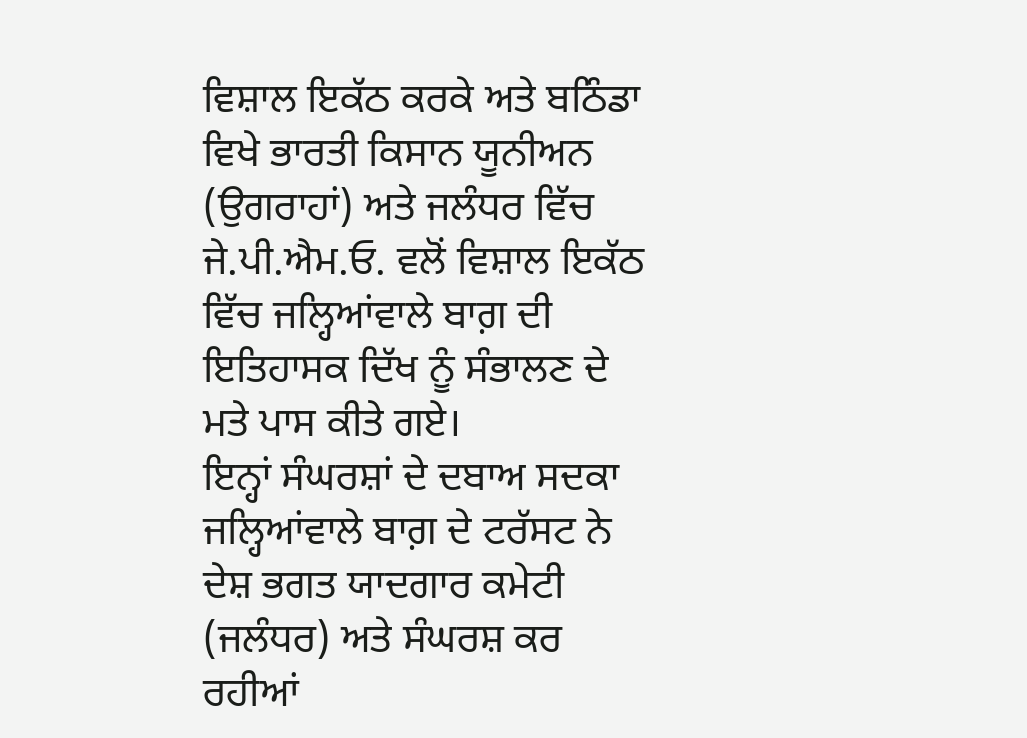ਵਿਸ਼ਾਲ ਇਕੱਠ ਕਰਕੇ ਅਤੇ ਬਠਿੰਡਾ ਵਿਖੇ ਭਾਰਤੀ ਕਿਸਾਨ ਯੂਨੀਅਨ (ਉਗਰਾਹਾਂ) ਅਤੇ ਜਲੰਧਰ ਵਿੱਚ ਜੇ.ਪੀ.ਐਮ.ਓ. ਵਲੋਂ ਵਿਸ਼ਾਲ ਇਕੱਠ ਵਿੱਚ ਜਲ੍ਹਿਆਂਵਾਲੇ ਬਾਗ਼ ਦੀ ਇਤਿਹਾਸਕ ਦਿੱਖ ਨੂੰ ਸੰਭਾਲਣ ਦੇ ਮਤੇ ਪਾਸ ਕੀਤੇ ਗਏ।
ਇਨ੍ਹਾਂ ਸੰਘਰਸ਼ਾਂ ਦੇ ਦਬਾਅ ਸਦਕਾ ਜਲ੍ਹਿਆਂਵਾਲੇ ਬਾਗ਼ ਦੇ ਟਰੱਸਟ ਨੇ ਦੇਸ਼ ਭਗਤ ਯਾਦਗਾਰ ਕਮੇਟੀ (ਜਲੰਧਰ) ਅਤੇ ਸੰਘਰਸ਼ ਕਰ ਰਹੀਆਂ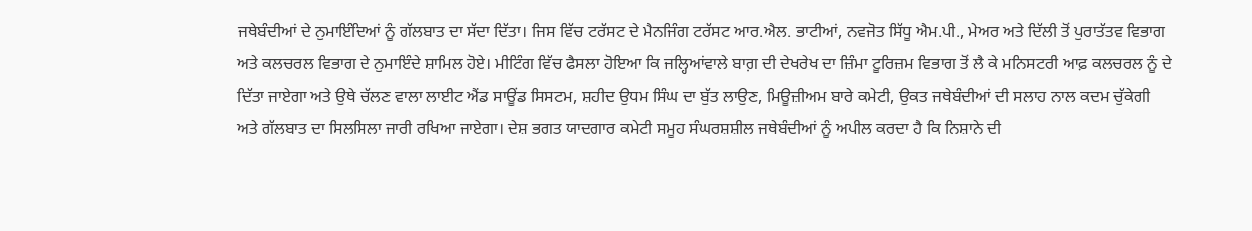ਜਥੇਬੰਦੀਆਂ ਦੇ ਨੁਮਾਇੰਦਿਆਂ ਨੂੰ ਗੱਲਬਾਤ ਦਾ ਸੱਦਾ ਦਿੱਤਾ। ਜਿਸ ਵਿੱਚ ਟਰੱਸਟ ਦੇ ਮੈਨਜਿੰਗ ਟਰੱਸਟ ਆਰ.ਐਲ. ਭਾਟੀਆਂ, ਨਵਜੋਤ ਸਿੱਧੂ ਐਮ.ਪੀ., ਮੇਅਰ ਅਤੇ ਦਿੱਲੀ ਤੋਂ ਪੁਰਾਤੱਤਵ ਵਿਭਾਗ ਅਤੇ ਕਲਚਰਲ ਵਿਭਾਗ ਦੇ ਨੁਮਾਇੰਦੇ ਸ਼ਾਮਿਲ ਹੋਏ। ਮੀਟਿੰਗ ਵਿੱਚ ਫੈਸਲਾ ਹੋਇਆ ਕਿ ਜਲ੍ਹਿਆਂਵਾਲੇ ਬਾਗ਼ ਦੀ ਦੇਖਰੇਖ ਦਾ ਜ਼ਿੰਮਾ ਟੂਰਿਜ਼ਮ ਵਿਭਾਗ ਤੋਂ ਲੈ ਕੇ ਮਨਿਸਟਰੀ ਆਫ਼ ਕਲਚਰਲ ਨੂੰ ਦੇ ਦਿੱਤਾ ਜਾਏਗਾ ਅਤੇ ਉਥੇ ਚੱਲਣ ਵਾਲਾ ਲਾਈਟ ਐਂਡ ਸਾਊਂਡ ਸਿਸਟਮ, ਸ਼ਹੀਦ ਉਧਮ ਸਿੰਘ ਦਾ ਬੁੱਤ ਲਾਉਣ, ਮਿਊਜ਼ੀਅਮ ਬਾਰੇ ਕਮੇਟੀ, ਉਕਤ ਜਥੇਬੰਦੀਆਂ ਦੀ ਸਲਾਹ ਨਾਲ ਕਦਮ ਚੁੱਕੇਗੀ ਅਤੇ ਗੱਲਬਾਤ ਦਾ ਸਿਲਸਿਲਾ ਜਾਰੀ ਰਖਿਆ ਜਾਏਗਾ। ਦੇਸ਼ ਭਗਤ ਯਾਦਗਾਰ ਕਮੇਟੀ ਸਮੂਹ ਸੰਘਰਸ਼ਸ਼ੀਲ ਜਥੇਬੰਦੀਆਂ ਨੂੰ ਅਪੀਲ ਕਰਦਾ ਹੈ ਕਿ ਨਿਸ਼ਾਨੇ ਦੀ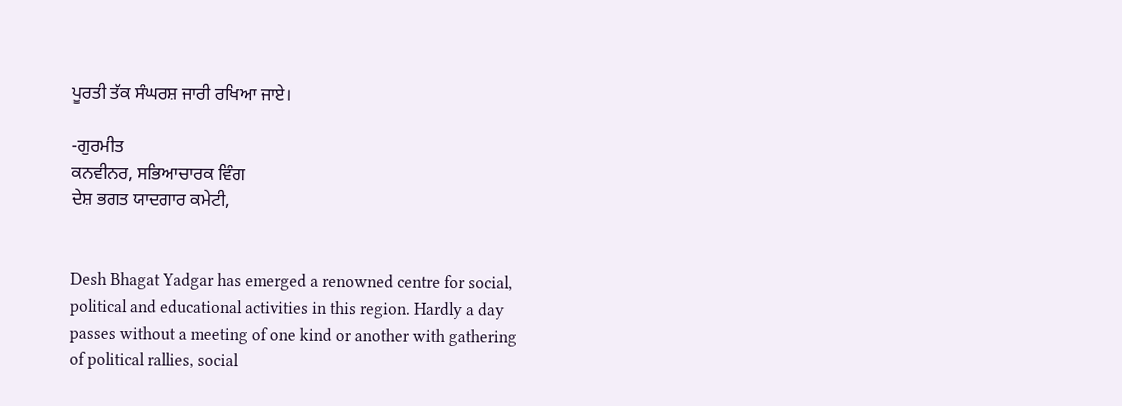ਪੂਰਤੀ ਤੱਕ ਸੰਘਰਸ਼ ਜਾਰੀ ਰਖਿਆ ਜਾਏ।

-ਗੁਰਮੀਤ
ਕਨਵੀਨਰ, ਸਭਿਆਚਾਰਕ ਵਿੰਗ
ਦੇਸ਼ ਭਗਤ ਯਾਦਗਾਰ ਕਮੇਟੀ,


Desh Bhagat Yadgar has emerged a renowned centre for social, political and educational activities in this region. Hardly a day passes without a meeting of one kind or another with gathering of political rallies, social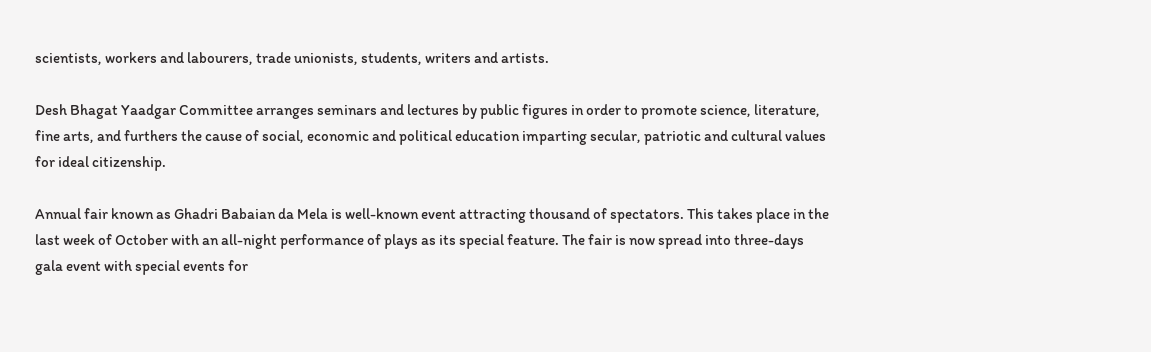scientists, workers and labourers, trade unionists, students, writers and artists.

Desh Bhagat Yaadgar Committee arranges seminars and lectures by public figures in order to promote science, literature, fine arts, and furthers the cause of social, economic and political education imparting secular, patriotic and cultural values for ideal citizenship.

Annual fair known as Ghadri Babaian da Mela is well-known event attracting thousand of spectators. This takes place in the last week of October with an all-night performance of plays as its special feature. The fair is now spread into three-days gala event with special events for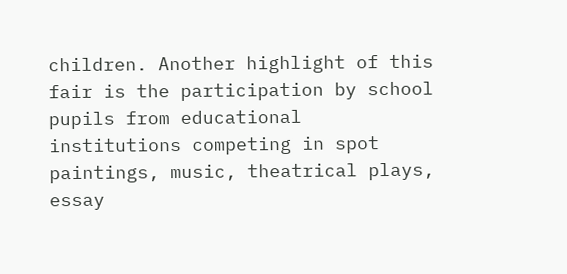children. Another highlight of this fair is the participation by school pupils from educational institutions competing in spot paintings, music, theatrical plays, essay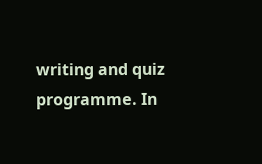writing and quiz programme. In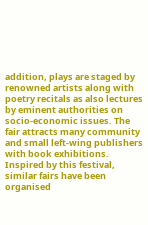addition, plays are staged by renowned artists along with poetry recitals as also lectures by eminent authorities on socio-economic issues. The fair attracts many community and small left-wing publishers with book exhibitions. Inspired by this festival, similar fairs have been organised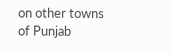on other towns of Punjab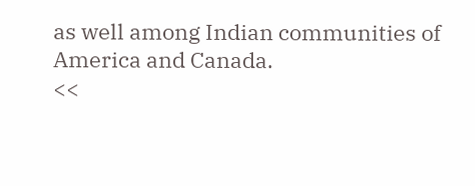as well among Indian communities of America and Canada.
<<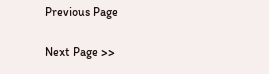Previous Page

Next Page >>